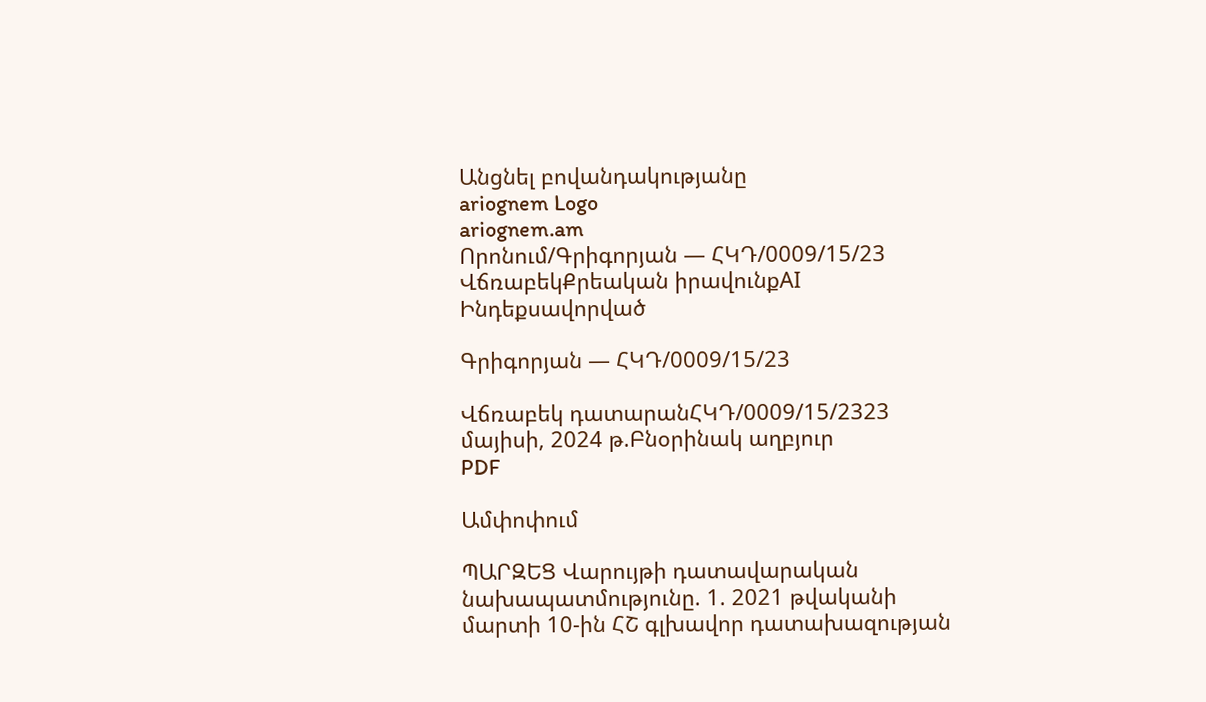Անցնել բովանդակությանը
ariognem Logo
ariognem.am
Որոնում/Գրիգորյան — ՀԿԴ/0009/15/23
ՎճռաբեկՔրեական իրավունքAI Ինդեքսավորված

Գրիգորյան — ՀԿԴ/0009/15/23

Վճռաբեկ դատարանՀԿԴ/0009/15/2323 մայիսի, 2024 թ.Բնօրինակ աղբյուր
PDF

Ամփոփում

ՊԱՐԶԵՑ Վարույթի դատավարական նախապատմությունը. 1. 2021 թվականի մարտի 10-ին ՀՇ գլխավոր դատախազության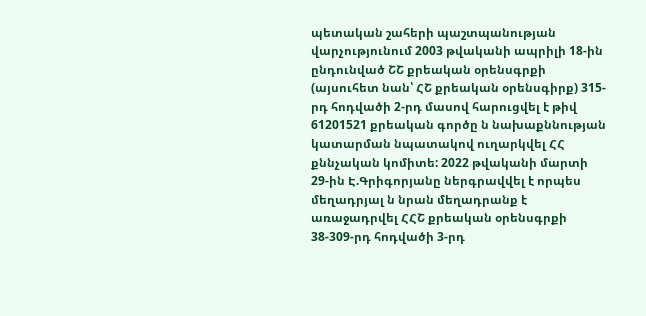պետական շահերի պաշտպանության վարչությունում 2003 թվականի ապրիլի 18-ին ընդունված ՇՇ քրեական օրենսգրքի (այսուհետ նան՝ ՀՇ քրեական օրենսգիրք) 315-րդ հոդվածի 2-րդ մասով հարուցվել է թիվ 61201521 քրեական գործը ն նախաքննության կատարման նպատակով ուղարկվել ՀՀ քննչական կոմիտե: 2022 թվականի մարտի 29-ին Է.Գրիգորյանը ներգրավվել է որպես մեղադրյալ ն նրան մեղադրանք է առաջադրվել ՀՀՇ քրեական օրենսգրքի 38-309-րդ հոդվածի 3-րդ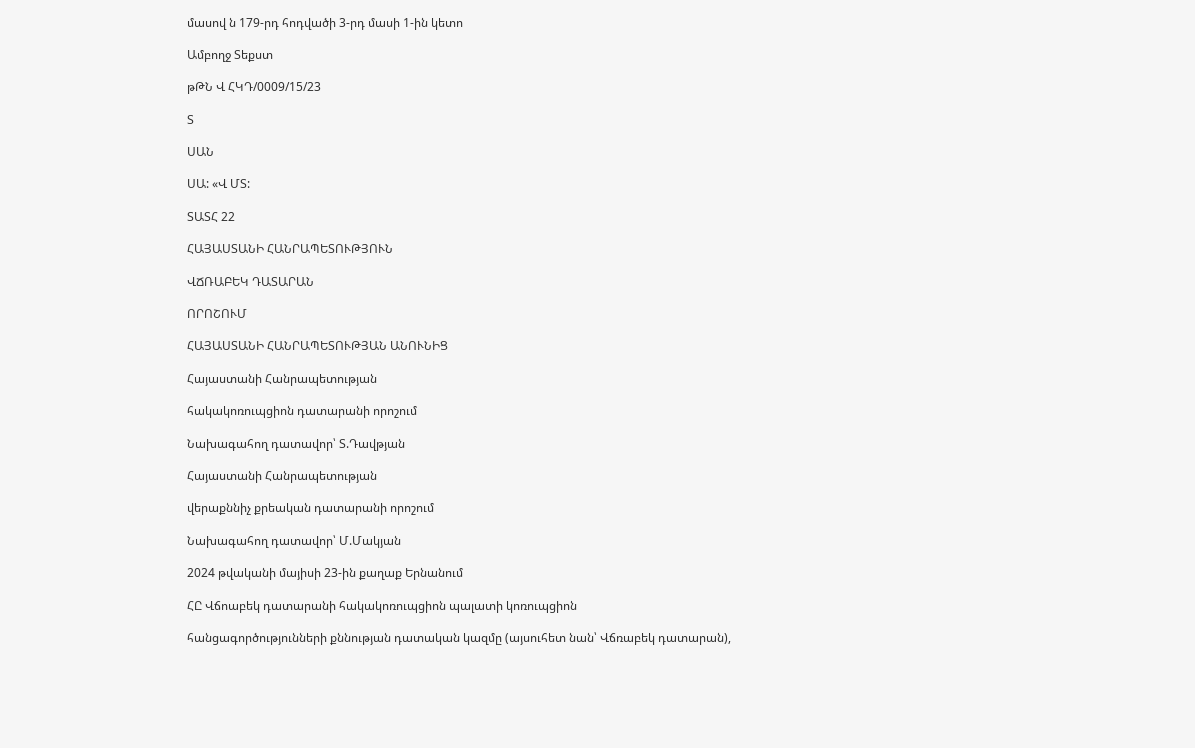մասով ն 179-րդ հոդվածի 3-րդ մասի 1-ին կետո

Ամբողջ Տեքստ

թԹՆ Վ ՀԿԴ/0009/15/23

Տ

ՍԱՆ

ՍԱ: «Վ ՄՏ:

ՏԱՏՀ 22

ՀԱՅԱՍՏԱՆԻ ՀԱՆՐԱՊԵՏՈՒԹՅՈՒՆ

ՎՃՌԱԲԵԿ ԴԱՏԱՐԱՆ

ՈՐՈՇՈՒՄ

ՀԱՅԱՍՏԱՆԻ ՀԱՆՐԱՊԵՏՈՒԹՅԱՆ ԱՆՈՒՆԻՑ

Հայաստանի Հանրապետության

հակակոռուպցիոն դատարանի որոշում

Նախագահող դատավոր՝ Տ.Դավթյան

Հայաստանի Հանրապետության

վերաքննիչ քրեական դատարանի որոշում

Նախագահող դատավոր՝ Մ.Մակյան

2024 թվականի մայիսի 23-ին քաղաք Երնանում

ՀԸ Վճոաբեկ դատարանի հակակոռուպցիոն պալատի կոռուպցիոն

հանցագործությունների քննության դատական կազմը (այսուհետ նան՝ Վճռաբեկ դատարան),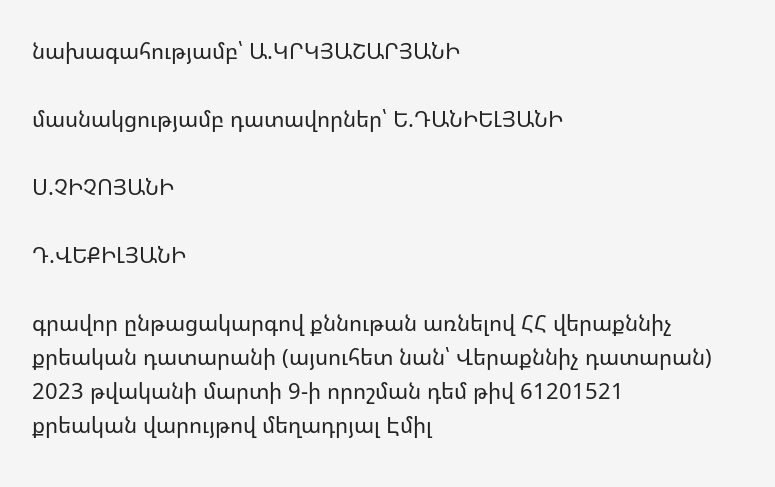նախագահությամբ՝ Ա.ԿՐԿՅԱՇԱՐՅԱՆԻ

մասնակցությամբ դատավորներ՝ Ե.ԴԱՆԻԵԼՅԱՆԻ

Ս.ՉԻՉՈՅԱՆԻ

Դ.ՎԵՔԻԼՅԱՆԻ

գրավոր ընթացակարգով քննութան առնելով ՀՀ վերաքննիչ քրեական դատարանի (այսուհետ նան՝ Վերաքննիչ դատարան) 2023 թվականի մարտի 9-ի որոշման դեմ թիվ 61201521 քրեական վարույթով մեղադրյալ Էմիլ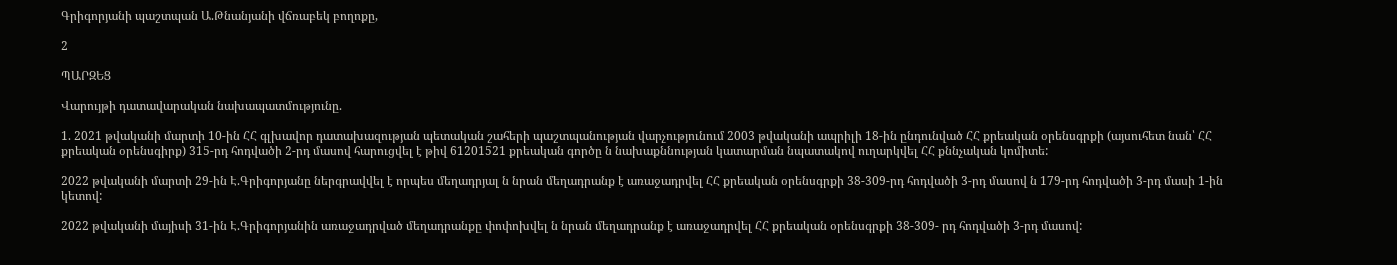Գրիգորյանի պաշտպան Ա.Թնանյանի վճռաբեկ բողոքը,

2

ՊԱՐԶԵՑ

Վարույթի դատավարական նախապատմությունը.

1. 2021 թվականի մարտի 10-ին ՀՀ գլխավոր դատախազության պետական շահերի պաշտպանության վարչությունում 2003 թվականի ապրիլի 18-ին ընդունված ՀՀ քրեական օրենսգրքի (այսուհետ նան՝ ՀՀ քրեական օրենսգիրք) 315-րդ հոդվածի 2-րդ մասով հարուցվել է թիվ 61201521 քրեական գործը ն նախաքննության կատարման նպատակով ուղարկվել ՀՀ քննչական կոմիտե:

2022 թվականի մարտի 29-ին Է.Գրիգորյանը ներգրավվել է որպես մեղադրյալ ն նրան մեղադրանք է առաջադրվել ՀՀ քրեական օրենսգրքի 38-309-րդ հոդվածի 3-րդ մասով ն 179-րդ հոդվածի 3-րդ մասի 1-ին կետով:

2022 թվականի մայիսի 31-ին Է.Գրիգորյանին առաջադրված մեղադրանքը փոփոխվել ն նրան մեղադրանք է առաջադրվել ՀՀ քրեական օրենսգրքի 38-309- րդ հոդվածի 3-րդ մասով: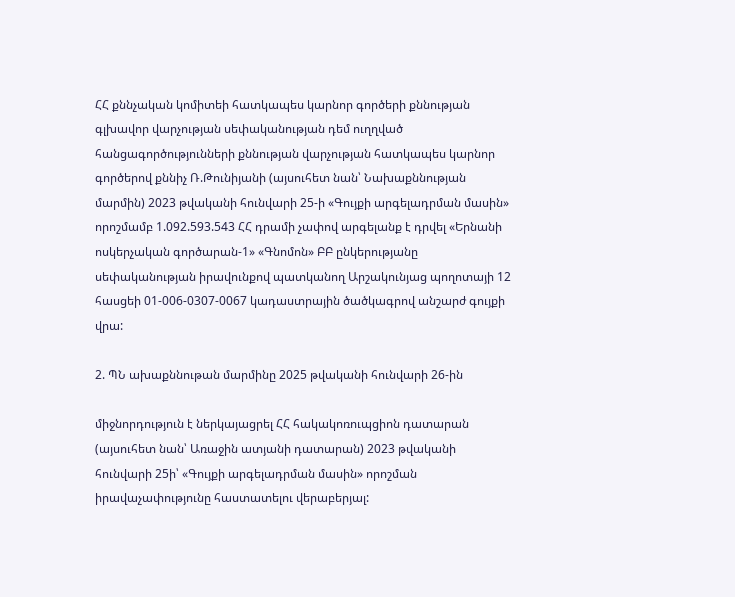ՀՀ քննչական կոմիտեի հատկապես կարնոր գործերի քննության գլխավոր վարչության սեփականության դեմ ուղղված հանցագործությունների քննության վարչության հատկապես կարնոր գործերով քննիչ Ռ.Թունիյանի (այսուհետ նան՝ Նախաքննության մարմին) 2023 թվականի հունվարի 25-ի «Գույքի արգելադրման մասին» որոշմամբ 1.092.593.543 ՀՀ դրամի չափով արգելանք է դրվել «Երնանի ոսկերչական գործարան-1» «Գնոմոն» ԲԲ ընկերությանը սեփականության իրավունքով պատկանող Արշակունյաց պողոտայի 12 հասցեի 01-006-0307-0067 կադաստրային ծածկագրով անշարժ գույքի վրա:

2. ՊՆ ախաքննութան մարմինը 2025 թվականի հունվարի 26-ին

միջնորդություն է ներկայացրել ՀՀ հակակոռուպցիոն դատարան (այսուհետ նան՝ Առաջին ատյանի դատարան) 2023 թվականի հունվարի 25ի՝ «Գույքի արգելադրման մասին» որոշման իրավաչափությունը հաստատելու վերաբերյալ: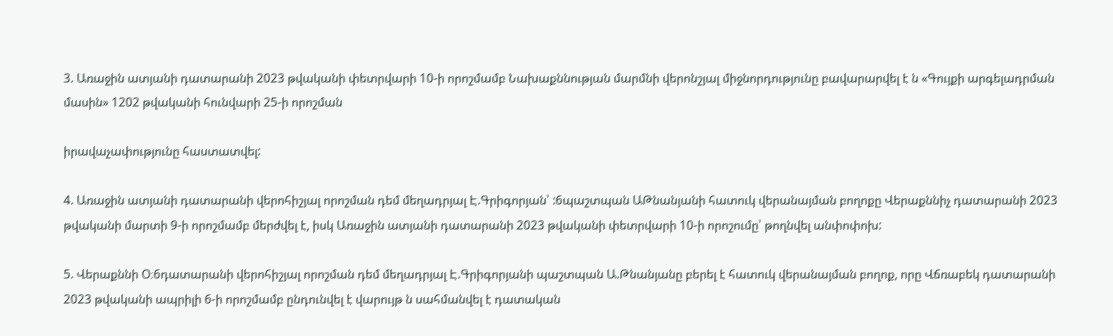3. Առաջին ատյանի դատարանի 2023 թվականի փետրվարի 10-ի որոշմամբ Նախաքննության մարմնի վերոնշյալ միջնորդությունը բավարարվել է ն «Գույքի արգելադրման մասին» 1202 թվականի հունվարի 25-ի որոշման

իրավաչափությունը հաստատվել:

4. Առաջին ատյանի դատարանի վերոհիշյալ որոշման դեմ մեղադրյալ Է.Գրիգորյան՝ :6պաշտպան ԱԹնանյանի հատուկ վերանայման բողոքը Վերաքննիչ դատարանի 2023 թվականի մարտի 9-ի որոշմամբ մերժվել է, իսկ Առաջին ատյանի դատարանի 2023 թվականի փետրվարի 10-ի որոշումը՝ թողնվել անփոփոխ:

5. Վերաքննի Օ։6դատարանի վերոհիշյալ որոշման դեմ մեղադրյալ Է.Գրիգորյանի պաշտպան Ա.Թնանյանը բերել է հատուկ վերանայման բողոք, որը Վճռաբեկ դատարանի 2023 թվականի ապրիլի 6-ի որոշմամբ ընդունվել է վարույթ ն սահմանվել է դատական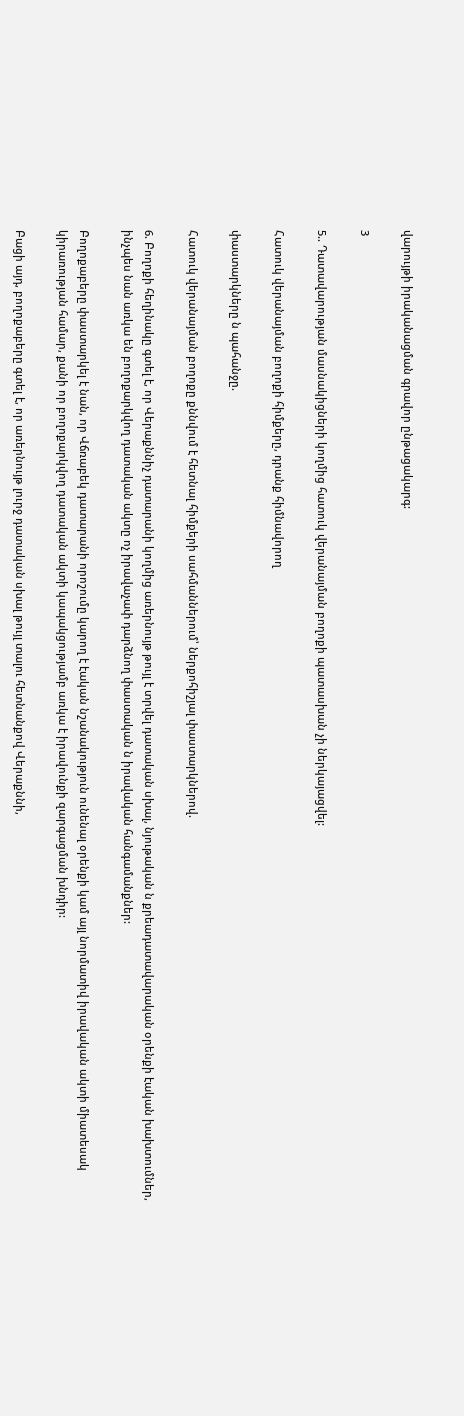վարույթի իրականացման գրավոր ընթացակարգ:

3

5.. Դատավարության մասնակիցների կողմից հատուկ վերանայման բողոքի պատասխան չի ներկայացվել:

Հատուկ վերանայման բողոքի հիմքերը, դրանք հիմնավորող

փաստարկները ն պահանջը.

Հատուկ վերանայման բողոքը քննվում է հետնալ հիմքերի սահմաններում՝ ներքոհիշյալ փաստարկներով.

6. Բողոքի հեղինակը գտել է, որ Վերաքննիչ դատարանի կողմից առերնույթ թույլ է տրվել դատական սխալ, նյութական ն քրեադատավարական օրենքի էական խախտումներ, ինչպես նան առկա են բողոքարկվող դատական ակտը ոչ իրավաչափ դարձնող փաստական ն իրավական հանգամանքներ:

Բողոքաբերը փաստարկել է նան, որ Վճռաբեկ դատարանի որոշումը կարող է էական նշանակություն ունենալ օրենքի կամ այլ նորմատիվ իրավական ակտի միատեսակ կիրառության համար, քանի որ բողոքարկվող դատական ակտի կապակցությամբ առկա է իրավունքի զարգացման խնդիր:

Բացի այդ, բողոքաբերը գտել է, որ առերնույթ լուրջ դատական սխալ թույլ տալու հետնանքով Վերաքննի,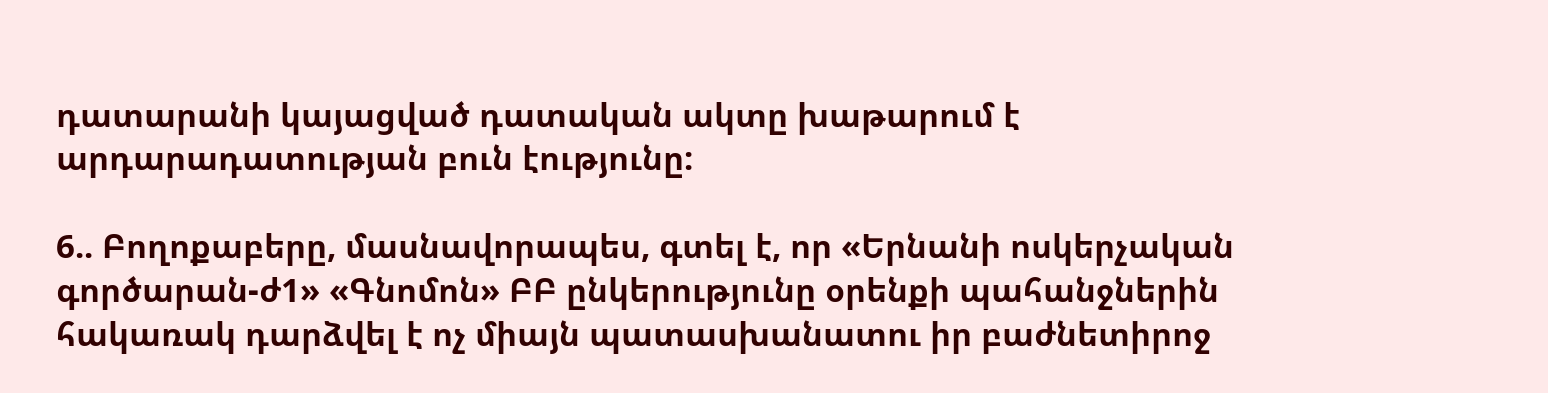դատարանի կայացված դատական ակտը խաթարում է արդարադատության բուն էությունը:

6.. Բողոքաբերը, մասնավորապես, գտել է, որ «Երնանի ոսկերչական գործարան-ժ1» «Գնոմոն» ԲԲ ընկերությունը օրենքի պահանջներին հակառակ դարձվել է ոչ միայն պատասխանատու իր բաժնետիրոջ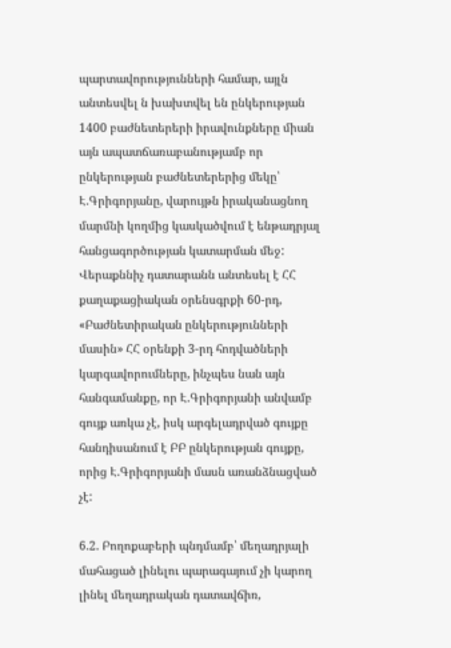պարտավորությունների համար, այլն անտեսվել ն խախտվել են ընկերության 1400 բաժնետերերի իրավունքները միան այն ապատճառաբանությամբ որ ընկերության բաժնետերերից մեկը՝ Է.Գրիգորյանը, վարույթն իրականացնող մարմնի կողմից կասկածվում է ենթադրյալ հանցագործության կատարման մեջ: Վերաքննիչ դատարանն անտեսել է ՀՀ քաղաքացիական օրենսգրքի 60-րդ, «Բաժնետիրական ընկերությունների մասին» ՀՀ օրենքի 3-րդ հոդվածների կարգավորումները, ինչպես նան այն հանգամանքը, որ Է.Գրիգորյանի անվամբ գույք առկա չէ, իսկ արգելադրված գույքը հանդիսանում է ԲԲ ընկերության գույքը, որից Է.Գրիգորյանի մասն առանձնացված չէ:

6.2. Բողոքաբերի պնդմամբ՝ մեղադրյալի մահացած լինելու պարագայում չի կարող լինել մեղադրական դատավճիռ,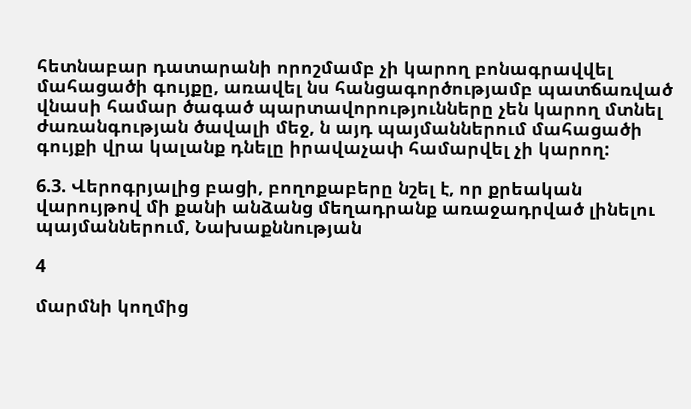հետնաբար դատարանի որոշմամբ չի կարող բոնագրավվել մահացածի գույքը, առավել նս հանցագործությամբ պատճառված վնասի համար ծագած պարտավորությունները չեն կարող մտնել ժառանգության ծավալի մեջ, ն այդ պայմաններում մահացածի գույքի վրա կալանք դնելը իրավաչափ համարվել չի կարող:

6.3. Վերոգրյալից բացի, բողոքաբերը նշել է, որ քրեական վարույթով մի քանի անձանց մեղադրանք առաջադրված լինելու պայմաններում, Նախաքննության

4

մարմնի կողմից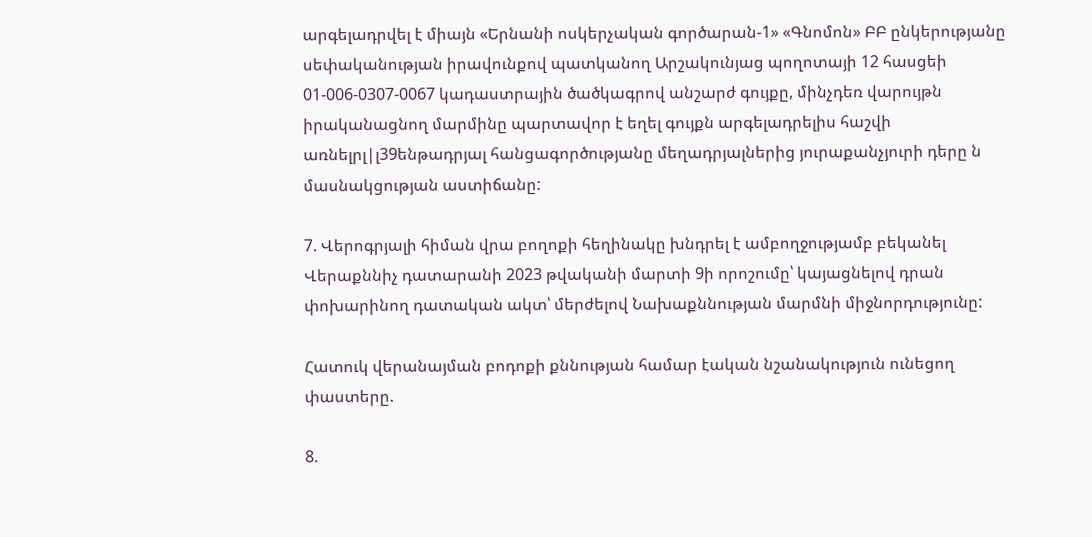արգելադրվել է միայն «Երնանի ոսկերչական գործարան-1» «Գնոմոն» ԲԲ ընկերությանը սեփականության իրավունքով պատկանող Արշակունյաց պողոտայի 12 հասցեի 01-006-0307-0067 կադաստրային ծածկագրով անշարժ գույքը, մինչդեռ վարույթն իրականացնող մարմինը պարտավոր է եղել գույքն արգելադրելիս հաշվի առնելրլ|լ39ենթադրյալ հանցագործությանը մեղադրյալներից յուրաքանչյուրի դերը ն մասնակցության աստիճանը:

7. Վերոգրյալի հիման վրա բողոքի հեղինակը խնդրել է ամբողջությամբ բեկանել Վերաքննիչ դատարանի 2023 թվականի մարտի 9ի որոշումը՝ կայացնելով դրան փոխարինող դատական ակտ՝ մերժելով Նախաքննության մարմնի միջնորդությունը:

Հատուկ վերանայման բոդոքի քննության համար էական նշանակություն ունեցող փաստերը.

8.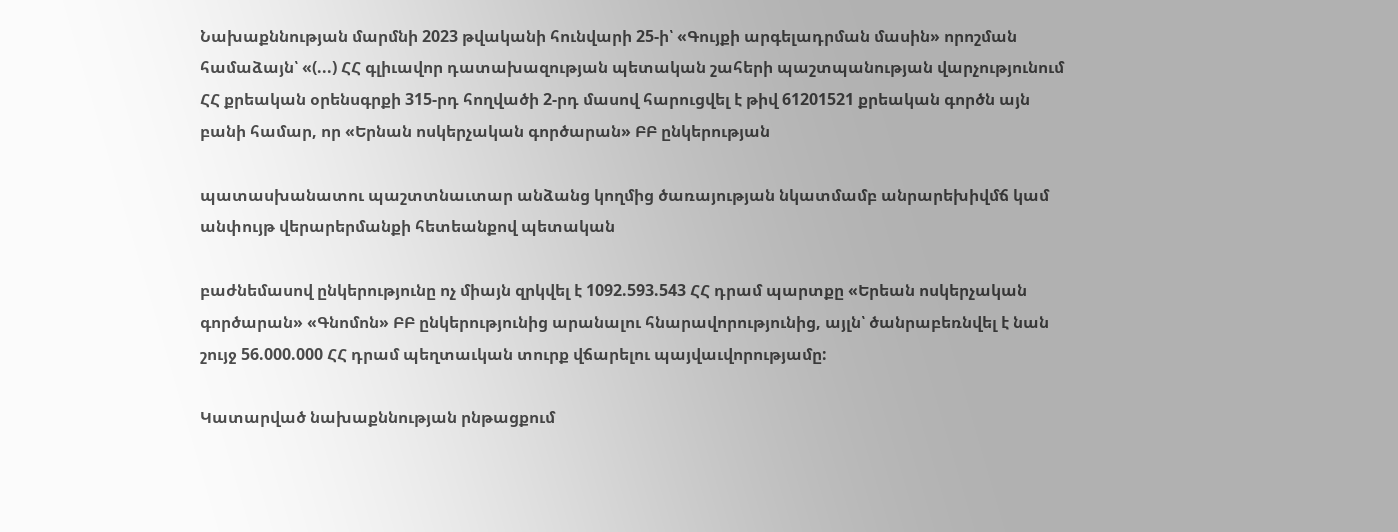Նախաքննության մարմնի 2023 թվականի հունվարի 25-ի՝ «Գույքի արգելադրման մասին» որոշման համաձայն՝ «(...) ՀՀ գլիւավոր դատախազության պետական շահերի պաշտպանության վարչությունում ՀՀ քրեական օրենսգրքի 315-րդ հողվածի 2-րդ մասով հարուցվել է թիվ 61201521 քրեական գործն այն բանի համար, որ «Երնան ոսկերչական գործարան» ԲԲ ընկերության

պատասխանատու պաշտտնաւտար անձանց կողմից ծառայության նկատմամբ անրարեխիվմճ կամ անփույթ վերարերմանքի հետեանքով պետական

բաժնեմասով ընկերությունը ոչ միայն զրկվել է 1092.593.543 ՀՀ դրամ պարտքը «Երեան ոսկերչական գործարան» «Գնոմոն» ԲԲ ընկերությունից արանալու հնարավորությունից, այլն՝ ծանրաբեռնվել է նան շույջ 56.000.000 ՀՀ դրամ պեղտաւկան տուրք վճարելու պայվաւվորությամը:

Կատարված նախաքննության րնթացքում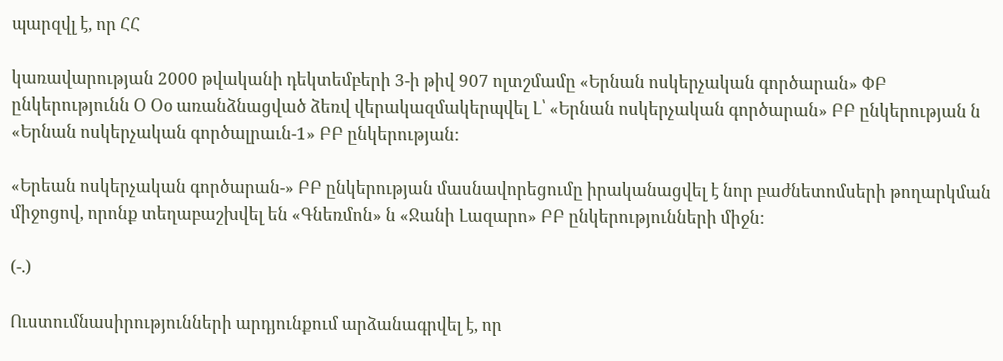պարզվլ է, որ ՀՀ

կառավարության 2000 թվականի դեկտեմբերի 3-ի թիվ 907 ոլտշմամը «Երնան ոսկերչական գործարան» ՓԲ ընկերությունն Օ Օօ առանձնացված ձեռվ վերակազմակերպվել Լ՝ «Երնան ոսկերչական գործարան» ԲԲ ընկերության ն «Երնան ոսկերչական գործալրաւն-1» ԲԲ ընկերության:

«Երեան ոսկերչական գործարան-» ԲԲ ընկերության մասնավորեցումը իրականացվել է նոր բաժնետոմսերի թողարկման միջոցով, որոնք տեղաբաշխվել են «Գնեռմոն» ն «Ջանի Լազարո» ԲԲ ընկերությունների միջն:

(-.)

Ուստումնասիրությունների արդյունքում արձանագրվել է, որ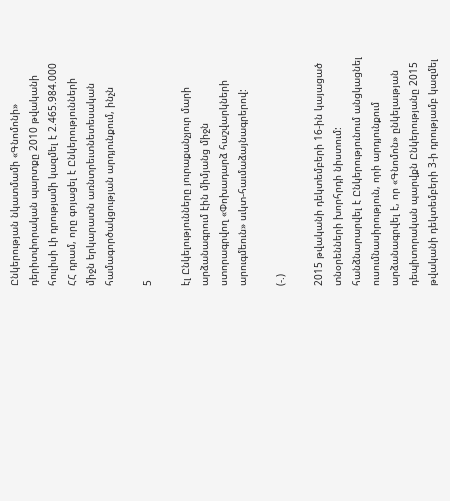Ընկերության նկատմամի «Գնոմոնի» դերիտփորական պարտքը 2010 թվականի հուլիսի Լի դրությամի կազմել է 2.465.984.000 ՀՀ դրամ, որը գոյացել է Ընկերությունների միջն երկարատն առնտրեւտնետեսական համագործակցության արդյունքում, ինչն

5

էլ Ընկելությունները յուրաքանչյուր մարի արձանագրում էին միմյանց միջն ստորագրվող «Փոխադարձ հաշվարկների արուգմեուն» սւկտ-հաւմաձայնագրերով:

(-.)

2015 թվականի դեկտեմբերի 16-ին կայացած տնօրենների խորհրդի նիստում: հանձնարարվել է Ընկերությունում անցկացնել ուսումնասիրություն, որի արդյունքում արձանագրվել է, որ «Գնոմոն» ընկելաւթյան դեպիտորական պարվքն Ընկերությանը 2015 թվականի դեկտեմբերի 3-ի դրությամբ կազմել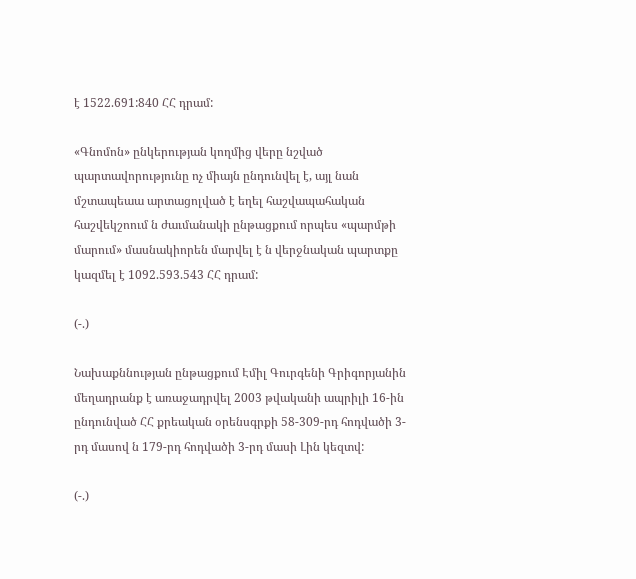է 1522.691:840 ՀՀ դրամ:

«Գնոմոն» ընկերության կողմից վերը նշված պարտավորությունը ոչ միայն ընդունվել է, այլ նան մշտապեաա արտացոլված է եղել հաշվապահական հաշվեկշոում ն ժաւմանակի ընթացքում որպես «պարմթի մարում» մասնակիորեն մարվել է ն վերջնական պարտքը կազմել է 1092.593.543 ՀՀ դրամ:

(-.)

Նախաքննության ընթացքում Էմիլ Գուրգենի Գրիգորյանին մեղադրանք է առաջադրվել 2003 թվականի ապրիլի 16-ին ընդունված ՀՀ քրեական օրենսգրքի 58-309-րդ հոդվածի 3-րդ մասով ն 179-րդ հոդվածի 3-րդ մասի Լին կեզտվ:

(-.)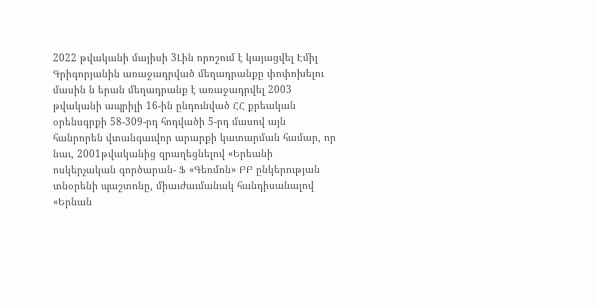2022 թվականի մայիսի 3Լին որոշում է կայացվել Էմիլ Գրիգորյանին առաջադրված մեղադրանքը փոփոխելու մասին ն երան մեղադրանք է առաջադրվել 2003 թվականի ապրիլի 16-ին ընդունված ՀՀ քրեական օրենսգրքի 58-309-րդ հոդվածի 5-րդ մասով այն հանրորեն վտանգաւվոր արարքի կատարման համար, որ նաւ, 2001թվականից զրաղեցնելով «Երեանի ոսկերչական գործարան- Ֆ «Գեռմոն» ԲԲ ընկերության տնօրենի պաշտոնը, միաւժաւմանակ հանդիսանալով «Երնան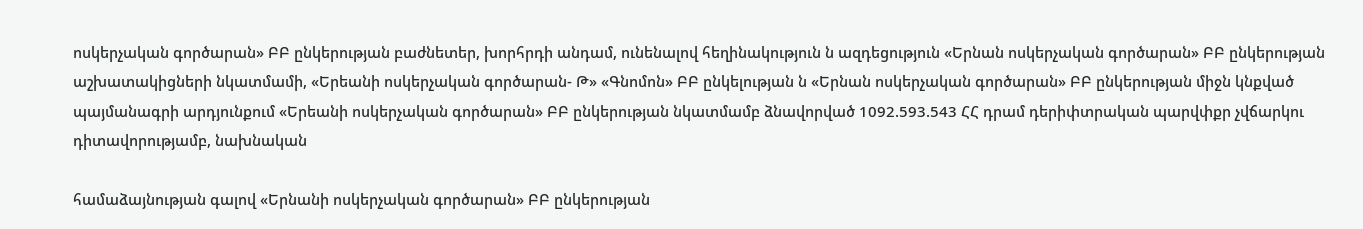ոսկերչական գործարան» ԲԲ ընկերության բաժնետեր, խորհրդի անդամ, ունենալով հեղինակություն ն ազդեցություն «Երնան ոսկերչական գործարան» ԲԲ ընկերության աշխատակիցների նկատմամի, «Երեանի ոսկերչական գործարան- Թ» «Գնոմոն» ԲԲ ընկելության ն «Երնան ոսկերչական գործարան» ԲԲ ընկերության միջն կնքված պայմանագրի արդյունքում «Երեանի ոսկերչական գործարան» ԲԲ ընկերության նկատմամբ ձնավորված 1092.593.543 ՀՀ դրամ դերիփտրական պարվփքր չվճարկու դիտավորությամբ, նախնական

համաձայնության գալով «Երնանի ոսկերչական գործարան» ԲԲ ընկերության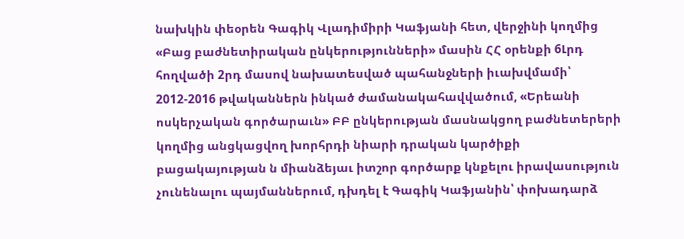նախկին փեօրեն Գագիկ Վլադիմիրի Կաֆյանի հետ, վերջինի կողմից «Բաց բաժնետիրական ընկերությունների» մասին ՀՀ օրենքի 6Լրդ հողվածի 2րդ մասով նախատեսված պահանջների իւախվմամի՝ 2012-2016 թվականներն ինկած ժամանակահավվածում, «Երեանի ոսկերչական գործարաւն» ԲԲ ընկերության մասնակցող բաժնետերերի կողմից անցկացվող խորհրդի նիարի դրական կարծիքի բացակայության ն միանձեյաւ իտշոր գործարք կնքելու իրավասություն չունենալու պայմաններում, դխդել է Գագիկ Կաֆյանին՝ փոխադարձ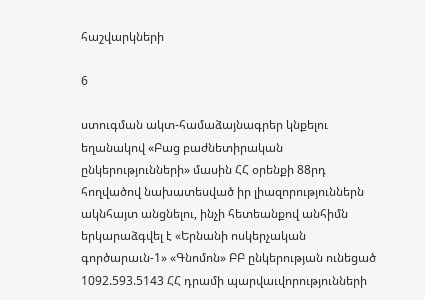հաշվարկների

6

ստուգման ակտ-համաձայնագրեր կնքելու եղանակով «Բաց բաժնետիրական ընկերությունների» մասին ՀՀ օրենքի 88րդ հողվածով նախատեսված իր լիազորություններն ակնհայտ անցնելու, ինչի հետեանքով անհիմն երկարաձգվել է «Երնանի ոսկերչական գործարաւն-1» «Գնոմոն» ԲԲ ընկերության ունեցած 1092.593.5143 ՀՀ դրամի պարվաւվորությունների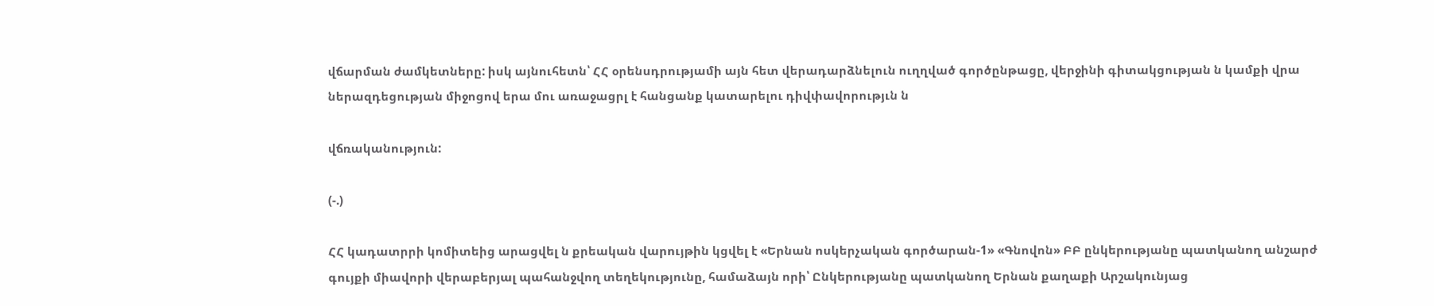վճարման ժամկետները: իսկ այնուհետն՝ ՀՀ օրենսդրությամի այն հետ վերադարձնելուն ուղղված գործընթացը, վերջինի գիտակցության ն կամքի վրա ներազդեցության միջոցով երա մու առաջացրլ է հանցանք կատարելու դիվփավորությւն ն

վճռականություն:

(-.)

ՀՀ կադատրրի կոմիտեից արացվել ն քրեական վարույթին կցվել է «Երնան ոսկերչական գործարան-1» «Գնովոն» ԲԲ ընկերությանը պատկանող անշարժ գույքի միավորի վերաբերյալ պահանջվող տեղեկությունը, համաձայն որի՝ Ընկերությանը պատկանող Երնան քաղաքի Արշակունյաց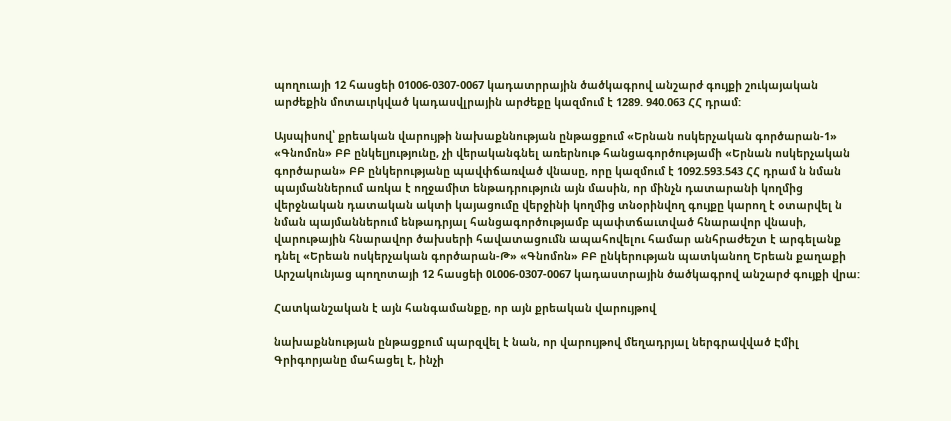պողուայի 12 հասցեի 01006-0307-0067 կադատրրային ծածկագրով անշարժ գույքի շուկայական արժեքին մոտաւրկված կադասվլրային արժեքը կազմում է 1289. 940.063 ՀՀ դրամ:

Այսպիսով՝ քրեական վարույթի նախաքննության ընթացքում «Երնան ոսկերչական գործարան-1» «Գնոմոն» ԲԲ ընկելյությունը, չի վերականգնել առերնութ հանցագործությամի «Երնան ոսկերչական գործարան» ԲԲ ընկերությանը պավփճառված վնասը, որը կազմում է 1092.593.543 ՀՀ դրամ ն նման պայմաններում առկա է ողջամիտ ենթադրություն այն մասին, որ մինչն դատարանի կողմից վերջնական դատական ակտի կայացումը վերջինի կողմից տնօրինվող գույքը կարող է օտարվել ն նման պայմաններում ենթադրյալ հանցագործությամբ պափտճաւտված հնարավոր վնասի, վարութային հնարավոր ծախսերի հավատացումն ապահովելու համար անհրաժեշտ է արգելանք դնել «Երեան ոսկերչական գործարան-Թ» «Գնոմոն» ԲԲ ընկերության պատկանող Երեան քաղաքի Արշակունյաց պողոտայի 12 հասցեի 0Լ006-0307-0067 կադաստրային ծածկագրով անշարժ գույքի վրա:

Հատկանշական է այն հանգամանքը, որ այն քրեական վարույթով

նախաքննության ընթացքում պարզվել է նան, որ վարույթով մեղադրյալ ներգրավված Էմիլ Գրիգորյանը մահացել է, ինչի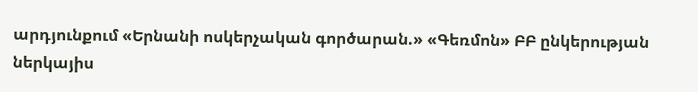արդյունքում «Երնանի ոսկերչական գործարան.» «Գեռմոն» ԲԲ ընկերության ներկայիս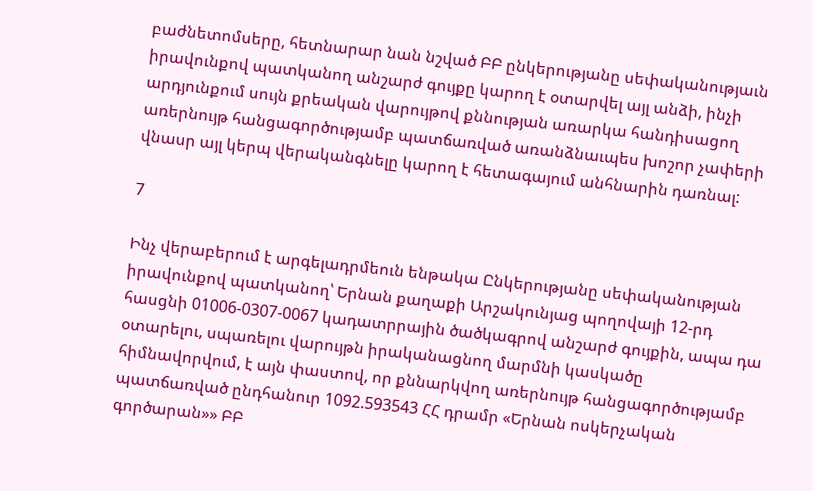բաժնետոմսերը, հետնարար նան նշված ԲԲ ընկերությանը սեփականությաւն իրավունքով պատկանող անշարժ գույքը կարող է օտարվել այլ անձի, ինչի արդյունքում սույն քրեական վարույթով քննության առարկա հանդիսացող առերնույթ հանցագործությամբ պատճառված առանձնաւպես խոշոր չափերի վնասր այլ կերպ վերականգնելը կարող է հետագայում անհնարին դառնալ:

7

Ինչ վերաբերում է արգելադրմեուն ենթակա Ընկերությանը սեփականության իրավունքով պատկանող՝ Երնան քաղաքի Արշակունյաց պողովայի 12-րդ հասցնի 01006-0307-0067 կադատրրային ծածկագրով անշարժ գույքին, ապա դա օտարելու, սպառելու վարույթն իրականացնող մարմնի կասկածը հիմնավորվում, է այն փաստով, որ քննարկվող առերնույթ հանցագործությամբ պատճառված ընդհանուր 1092.593543 ՀՀ դրամր «Երնան ոսկերչական գործարան»» ԲԲ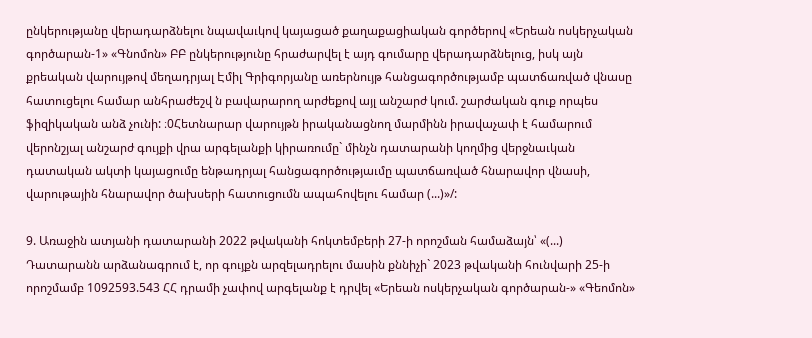ընկերությանը վերադարձնելու նպավաւկով կայացած քաղաքացիական գործերով «Երեան ոսկերչական գործարան-1» «Գնոմոն» ԲԲ ընկերությունը հրաժարվել է այդ գումարը վերադարձնելուց, իսկ այն քրեական վարույթով մեղադրյալ Էմիլ Գրիգորյանը առերնույթ հանցագործությամբ պատճառված վնասը հատուցելու համար անհրաժեշվ ն բավարարող արժեքով այլ անշարժ կում. շարժական գուք որպես ֆիզիկական անձ չունի: ։0Հետնարար վարույթն իրականացնող մարմինն իրավաչափ է համարում վերոնշյալ անշարժ գույքի վրա արգելանքի կիրառումը` մինչն դատարանի կողմից վերջնաւկան դատական ակտի կայացումը ենթադրյալ հանցագործությաւմը պատճառված հնարավոր վնասի, վարութային հնարավոր ծախսերի հատուցումն ապահովելու համար (...)»/:

9. Առաջին ատյանի դատարանի 2022 թվականի հոկտեմբերի 27-ի որոշման համաձայն՝ «(...) Դատարանն արձանագրում է, որ գույքն արզելադրելու մասին քննիչի` 2023 թվականի հունվարի 25-ի որոշմամբ 1092593.543 ՀՀ դրամի չափով արգելանք է դրվել «Երեան ոսկերչական գործարան-» «Գեոմոն»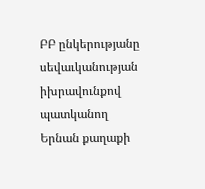ԲԲ ընկերությանը սեվաւկանության իխրավունքով պատկանող Երնան քաղաքի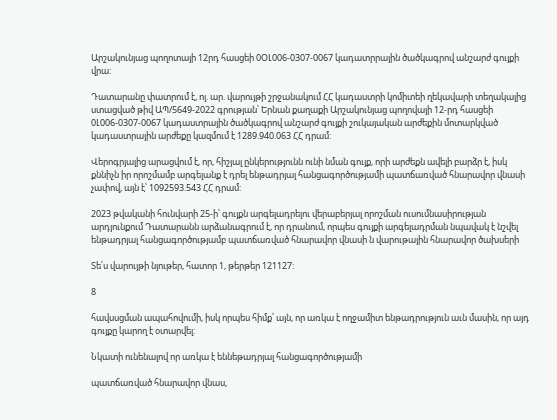Արշակունյաց պողոտայի 12րդ հասցեի 0ՕԼ006-0307-0067 կադատրրային ծածկագրով անշարժ գույքի վրա:

Դատարանը փատրում է, ոլ. ար. վարույթի շրջանակում ՀՀ կադաստրի կոմիտեի ղեկավարի տեղակալից ստացված թիվ ԱՊ/5649-2022 գրության՝ Երնան քաղաքի Արշակունյաց պողովայի 12-րդ հասցեի 0Լ006-0307-0067 կադաստրային ծածկագրով անշարժ գույքի շուկայական արժեքին մոտարկված կադաստրային արժեքը կազմում է 1289.940.063 ՀՀ դրամ:

Վերոգրյալից արացվում է, որ, հիշյալ ընկերությունն ունի նման գույք, որի արժեքն ավելի բարձր է, իսկ քննիչն իր որոշմամբ արգելանք է դրել ենթադրյալ հանցագործությամի պատճառված հնարավոր վնասի չափով, այն է՝ 1092593.543 ՀՀ դրամ:

2023 թվականի հունվարի 25-ի՝ գույքն արգելադրելու վերաբերյալ որոշման ուսումնասիրության արդյունքում Դատարանն արձանագրում է, որ դրանում, որպես գույքի արգելադրման նպավակ է նշվել ենթադրյալ հանցագործությամբ պատճառված հնարավոր վնասի ն վարութային հնարավոր ծախսերի

Տե՛ս վարույթի նյութեր, հատոր 1, թերթեր 121127:

8

հավսսցման ապահովումի, իսկ որպես հիմք՝ այն, որ առկա է ողջամիտ ենթադրություն աւն մասին, որ այդ գույքը կարող է օտարվել:

Նկատի ունենալով որ առկա է եննեթադրյալ հանցագործությամի

պատճառված հնարավոր վնաս,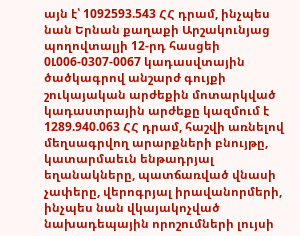այն է՝ 1092593.543 ՀՀ դրամ, ինչպես նան Երնան քաղաքի Արշակունյաց պողովտալյի 12-րդ հասցեի 0Լ006-0307-0067 կադասվտային ծածկագրով անշարժ գույքի շուկայական արժեքին մոտարկված կադաստրային արժեքը կազմում է 1289.940.063 ՀՀ դրամ, հաշվի առնելով մեղսագրվող արարքների բնույթը, կատարմաեւն ենթադրյալ եղանակները, պատճառված վնասի չափերը, վերոգրյալ իրավանորմերի, ինչպես նան վկայակոչված նախադեպային որոշումների լույսի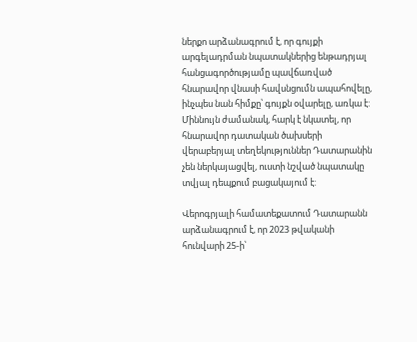ներքո արձանագրում է, որ գույքի արգելադրման նպատակներից ենթադրյալ հանցագործությամը պավճառված հնարավոր վնասի հավսնցումն ապահովելը, ինչպես նան հիմքը՝ գույքն օվարելը, առկա է: Միննույն ժամանակ, հարկ է նկատել, որ հնարավոր դատական ծախսերի վերաբերյալ տեղեկություններ Դատարանին չեն ներկայացվել, ուստի նշված նպատակը տվյալ դեպքում բացակայում է:

Վերոգրյալի համատեքատում Դատարանն արձանագրում է, որ 2023 թվականի հունվարի 25-ի՝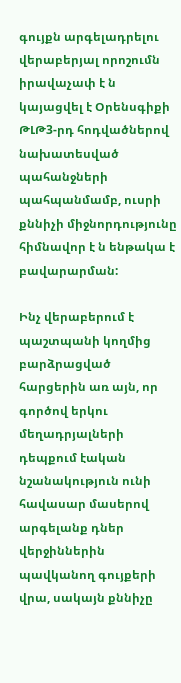գույքն արգելադրելու վերաբերյալ որոշումն իրավաչափ է ն կայացվել է Օրենսգիքի ԹԼԹ3-րդ հոդվածներով նախատեսված պահանջների պահպանմամբ, ուսրի քննիչի միջնորդությունը հիմնավոր է ն ենթակա է բավարարման:

Ինչ վերաբերում է պաշտպանի կողմից բարձրացված հարցերին առ այն, որ գործով երկու մեղադրյալների դեպքում էական նշանակություն ունի հավասար մասերով արգելանք դներ վերջիններին պավկանող գույքերի վրա, սակայն քննիչը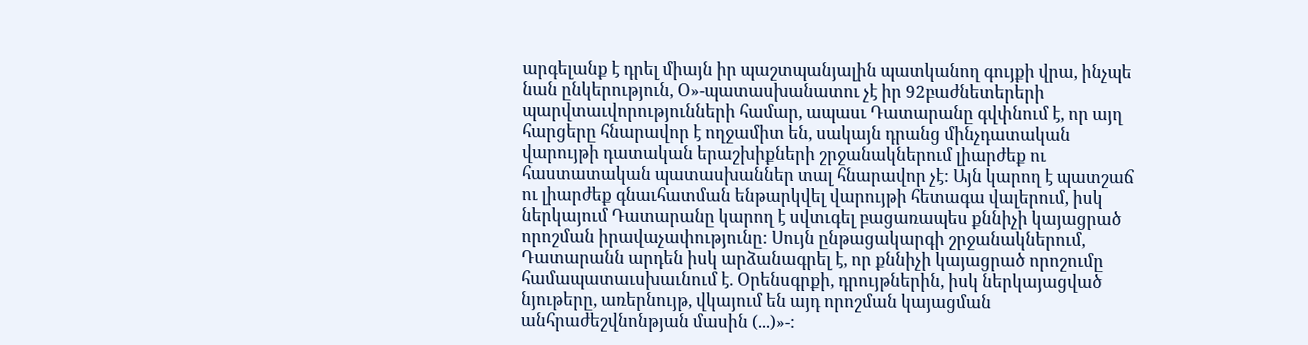արգելանք է դրել միայն իր պաշտպանյալին պատկանող գույքի վրա, ինչպե նան ընկերություն, Օ»-պատասխանատու չէ իր 92բաժնետերերի պարվտաւվորությունների համար, ապասւ Դատարանը գվփնում է, որ այղ հարցերը հնարավոր է ողջամիտ են, սակայն դրանց մինչդատական վարույթի դատական երաշխիքների շրջանակներում լիարժեք ու հաստատական պատասխաններ տալ հնարավոր չէ: Այն կարող է պատշաճ ու լիարժեք գնաւհատման ենթարկվել վարույթի հետագա վալերում, իսկ ներկայում Դատարանը կարող է սվտւգել բացառապես քննիչի կայացրած որոշման իրավաչափությունը: Սույն ընթացակարգի շրջանակներում, Դատարանն արդեն իսկ արձանագրել է, որ քննիչի կայացրած որոշումը համապատաւսխաւնում է. Օրենսգրքի, դրույթներին, իսկ ներկայացված նյութերը, առերնույթ, վկայում են այդ որոշման կայացման անհրաժեշվնոնթյան մասին (...)»-: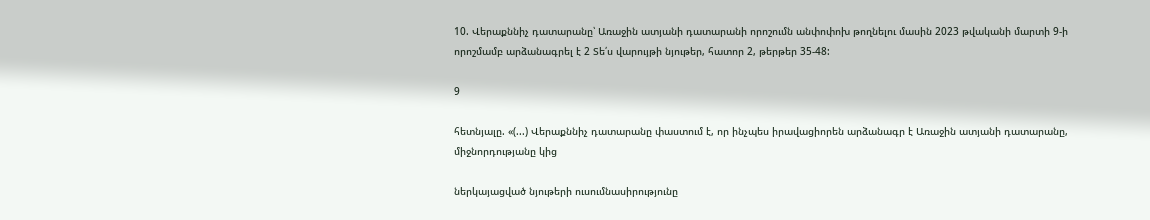10. Վերաքննիչ դատարանը՝ Առաջին ատյանի դատարանի որոշումն անփոփոխ թողնելու մասին 2023 թվականի մարտի 9-ի որոշմամբ արձանագրել է 2 Տե՛ս վարույթի նյութեր, հատոր 2, թերթեր 35-48:

9

հետնյալը. «(...) Վերաքննիչ դատարանը փաստում է, որ ինչպես իրավացիորեն արձանագր է Առաջին ատյանի դատարանը, միջնորդությանը կից

ներկայացված նյութերի ուսումնասիրությունը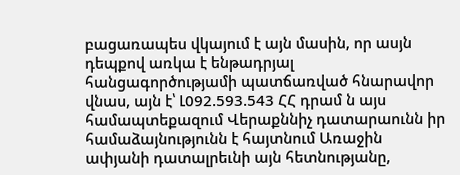բացառապես վկայում է այն մասին, որ ասյն դեպքով առկա է ենթադրյալ հանցագործությամի պատճառված հնարավոր վնաս, այն է՝ Լ092.593.543 ՀՀ դրամ ն այս համապտեքազում Վերաքննիչ դատարաունն իր համաձայնությունն է հայտնում Առաջին ափյանի դատալրեւնի այն հետնությանը,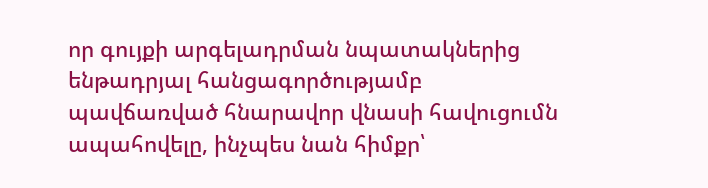որ գույքի արգելադրման նպատակներից ենթադրյալ հանցագործությամբ պավճառված հնարավոր վնասի հավուցումն ապահովելը, ինչպես նան հիմքր՝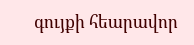գույքի հեարավոր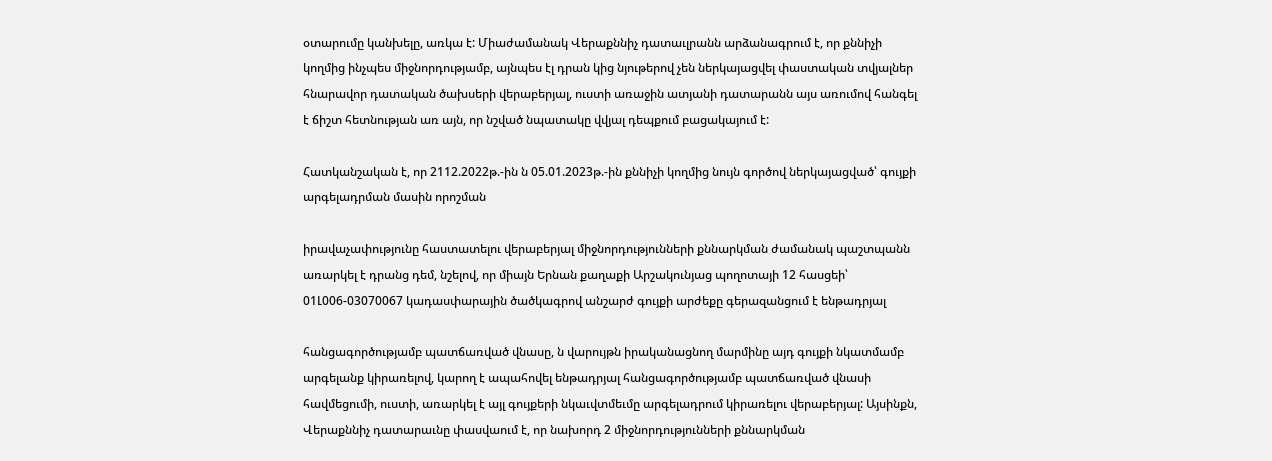օտարումը կանխելը, առկա է: Միաժամանակ Վերաքննիչ դատաւլրանն արձանագրում է, որ քննիչի կողմից ինչպես միջնորդությամբ, այնպես էլ դրան կից նյութերով չեն ներկայացվել փաստական տվյալներ հնարավոր դատական ծախսերի վերաբերյալ, ուստի առաջին ատյանի դատարանն այս առումով հանգել է ճիշտ հետնության առ այն, որ նշված նպատակը վվյալ դեպքում բացակայում է:

Հատկանշական է, որ 2112.2022թ.-ին ն 05.01.2023թ.-ին քննիչի կողմից նույն գործով ներկայացված՝ գույքի արգելադրման մասին որոշման

իրավաչափությունը հաստատելու վերաբերյալ միջնորդությունների քննարկման ժամանակ պաշտպանն առարկել է դրանց դեմ, նշելով, որ միայն Երնան քաղաքի Արշակունյաց պողոտայի 12 հասցեի՝ 01Լ006-03070067 կադասփարային ծածկագրով անշարժ գույքի արժեքը գերազանցում է ենթադրյալ

հանցագործությամբ պատճառված վնասը, ն վարույթն իրականացնող մարմինը այդ գույքի նկատմամբ արգելանք կիրառելով, կարող է ապահովել ենթադրյալ հանցագործությամբ պատճառված վնասի հավմեցումի, ուստի, առարկել է այլ գույքերի նկաւվտմեւմը արգելադրում կիրառելու վերաբերյալ: Այսինքն, Վերաքննիչ դատարաւնը փասվաում է, որ նախորդ 2 միջնորդությունների քննարկման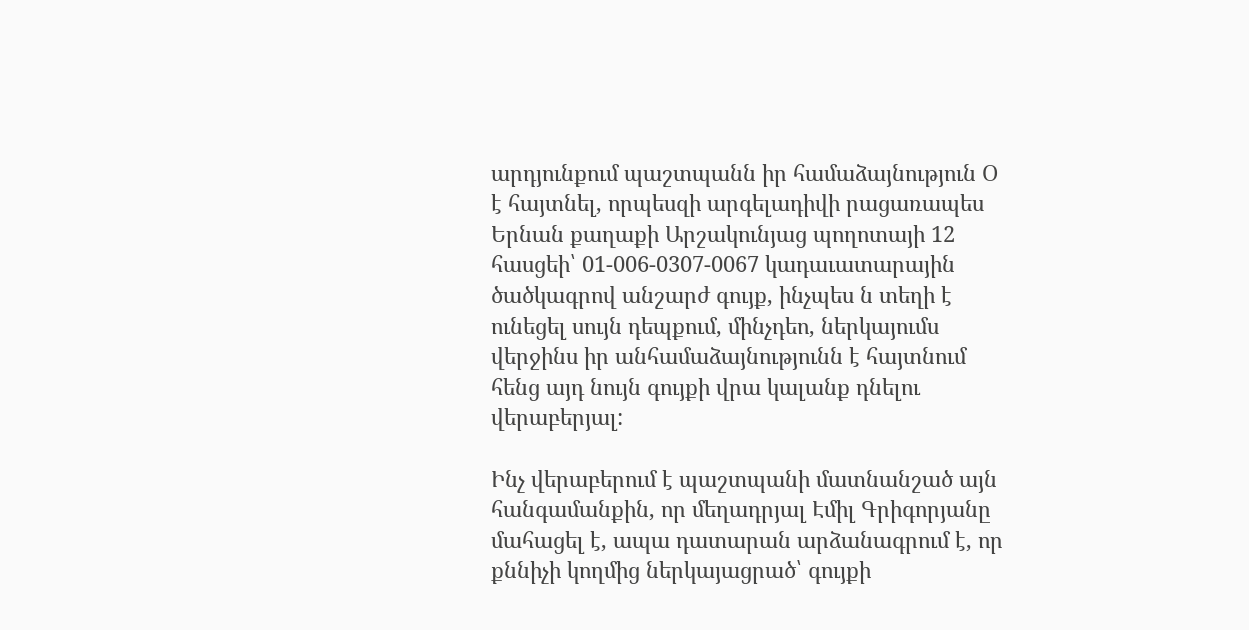արդյունքում պաշտպանն իր համաձայնություն Օ է հայտնել, որպեսզի արգելադիվի րացառապես Երնան քաղաքի Արշակունյաց պողոտայի 12 հասցեի՝ 01-006-0307-0067 կադաւատարային ծածկագրով անշարժ գույք, ինչպես ն տեղի է ունեցել սույն դեպքում, մինչդեո, ներկայումս վերջինս իր անհամաձայնությունն է հայտնում հենց այդ նույն գույքի վրա կալանք դնելու վերաբերյալ:

Ինչ վերաբերում է պաշտպանի մատնանշած այն հանգամանքին, որ մեղադրյալ Էմիլ Գրիգորյանը մահացել է, ապա դատարան արձանագրում է, որ քննիչի կողմից ներկայացրած՝ գույքի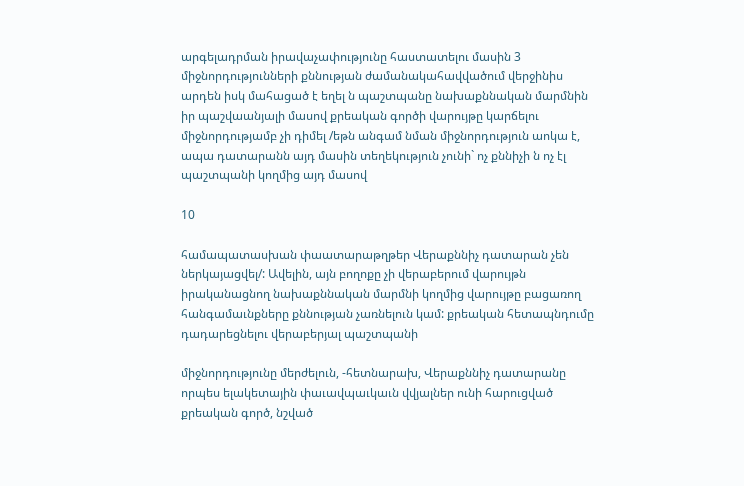արգելադրման իրավաչափությունը հաստատելու մասին 3 միջնորդությունների քննության ժամանակահավվածում վերջինիս արդեն իսկ մահացած է եղել ն պաշտպանը նախաքննական մարմնին իր պաշվաանյալի մասով քրեական գործի վարույթը կարճելու միջնորդությամբ չի դիմել /եթն անգամ նման միջնորդություն աոկա է, ապա դատարանն այդ մասին տեղեկություն չունի` ոչ քննիչի ն ոչ էլ պաշտպանի կողմից այդ մասով

10

համապատասխան փաատարաթղթեր Վերաքննիչ դատարան չեն ներկայացվել/: Ավելին, այն բողոքը չի վերաբերում վարույթն իրականացնող նախաքննական մարմնի կողմից վարույթը բացառող հանգամաւնքները քննության չառնելուն կամ: քրեական հետապնդումը դադարեցնելու վերաբերյալ պաշտպանի

միջնորդությունը մերժելուն, -հետնարախ, Վերաքննիչ դատարանը որպես ելակետային փաւավպաւկաւն վվյալներ ունի հարուցված քրեական գործ, նշված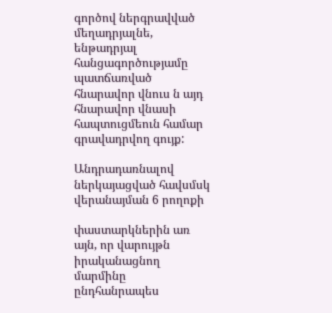գործով ներգրավված մեղադրյալնե, ենթադրյալ հանցագործությամը պատճառված հնարավոր վնուս ն այդ հնարավոր վնասի հապտուցմեուն համար գրավադրվող գույք:

Անդրադառնալով ներկայացված հավսմսկ վերանայման 6 րողոքի

փաստարկներին առ այն, որ վարույթն իրականացնող մարմինը ընդհանրապես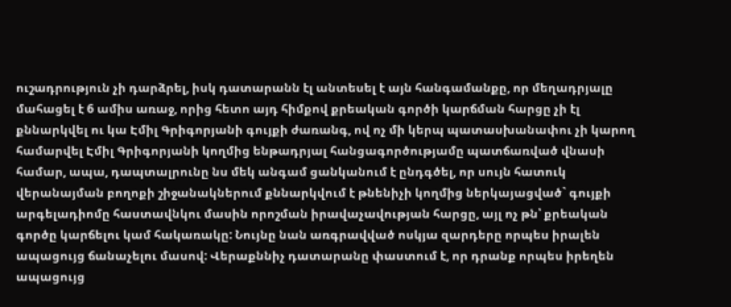ուշադրություն չի դարձրել, իսկ դատարանն էլ անտեսել է այն հանգամանքը, որ մեղադրյալը մահացել է 6 ամիս առաջ, որից հետո այդ հիմքով քրեական գործի կարճման հարցը չի էլ քննարկվել ու կա Էմիլ Գրիգորյանի գույքի ժառանգ, ով ոչ մի կերպ պատասխանափու չի կարող համարվել Էմիլ Գրիգորյանի կողմից ենթադրյալ հանցագործությամը պատճառված վնասի համար, ապա, դապտալրունը նս մեկ անգամ ցանկանում է ընդգծել, որ սույն հատուկ վերանայման բողոքի շիջանակներում քննարկվում է թնենիչի կողմից ներկայացված` գույքի արգելադիոմը հաստավնկու մասին որոշման իրավաչավության հարցը, այլ ոչ թն՝ քրեական գործը կարճելու կամ հակառակը: Նույնը նան առգրավված ոսկյա զարդերը որպես իրալեն ապացույց ճանաչելու մասով: Վերաքննիչ դատարանը փաստում է, որ դրանք որպես իրեղեն ապացույց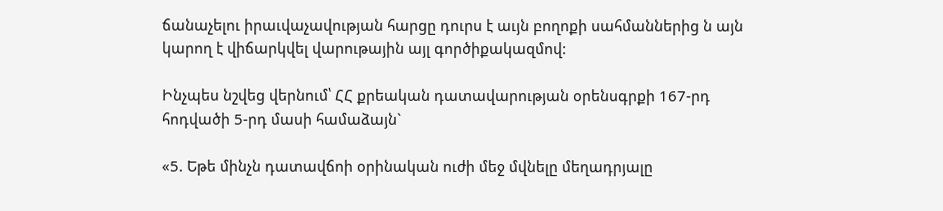ճանաչելու իրաւվաչավության հարցը դուրս է աւյն բողոքի սահմաններից ն այն կարող է վիճարկվել վարութային այլ գործիքակազմով:

Ինչպես նշվեց վերնում՝ ՀՀ քրեական դատավարության օրենսգրքի 167-րդ հոդվածի 5-րդ մասի համաձայն`

«5. Եթե մինչն դատավճոի օրինական ուժի մեջ մվնելը մեղադրյալը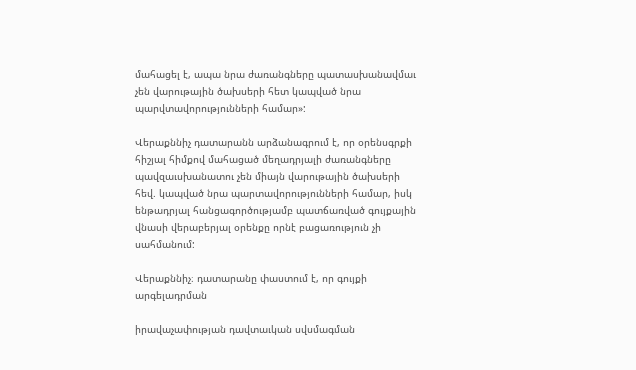մահացել է, ապա նրա ժառանգները պատասխանավմաւ չեն վարութային ծախսերի հետ կապված նրա պարվտավորությունների համար»:

Վերաքննիչ դատարանն արձանագրում է, որ օրենսգրքի հիշյալ հիմքով մահացած մեղադրյալի ժառանգները պավզաւսխանատու չեն միայն վարութային ծախսերի հեվ. կապված նրա պարտավորությունների համար, իսկ ենթադրյալ հանցագործությամբ պատճառված գույքային վնասի վերաբերյալ օրենքը որնէ բացառություն չի սահմանում:

Վերաքննիչ։ դատարանը փաստում է, որ գույքի արգելադրման

իրավաչափության դավտաւկան սվսմագման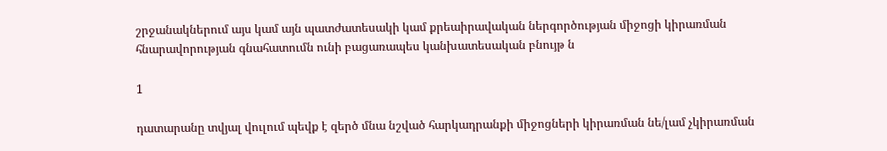շրջանակներում այս կամ այն պատժատեսակի կամ քրեաիրավական ներգործության միջոցի կիրառման հնարավորության գնահատումն ունի բացառապես կանխատեսական բնույթ ն

1

դատարանը տվյալ վուլում պեվք է զերծ մնա նշված հարկադրանքի միջոցների կիրառման նե/լամ չկիրառման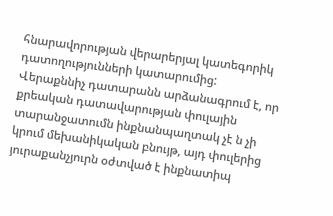հնարավորության վերարերյալ կատեգորիկ դատողությունների կատարումից: Վերաքննիչ դատարանն արձանագրում է, որ քրեական դատավարության փուլային տարանջատումն ինքնանպաղտակ չէ ն չի կրում մեխանիկական բնույթ, այդ փուլերից յուրաքանչյուրն օժտված է ինքնատիպ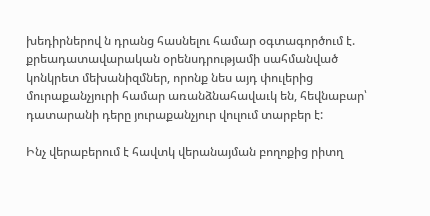խեդիրներով ն դրանց հասնելու համար օգտագործում է. քրեադատավարական օրենսդրությամի սահմանված կոնկրետ մեխանիզմներ, որոնք նես այդ փուլերից մուրաքանչյուրի համար առանձնահավաւկ են, հեվնաբար՝ դատարանի դերը յուրաքանչյուր վուլում տարբեր է:

Ինչ վերաբերում է հավտկ վերանայման բողոքից րիտղ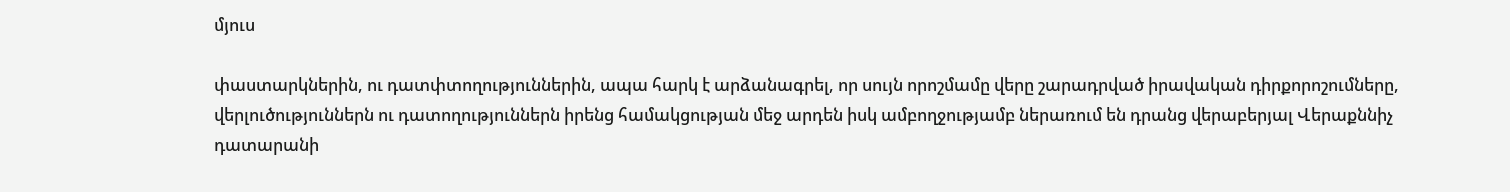մյուս

փաստարկներին, ու դատփտողություններին, ապա հարկ է արձանագրել, որ սույն որոշմամը վերը շարադրված իրավական դիրքորոշումները, վերլուծություններն ու դատողություններն իրենց համակցության մեջ արդեն իսկ ամբողջությամբ ներառում են դրանց վերաբերյալ Վերաքննիչ դատարանի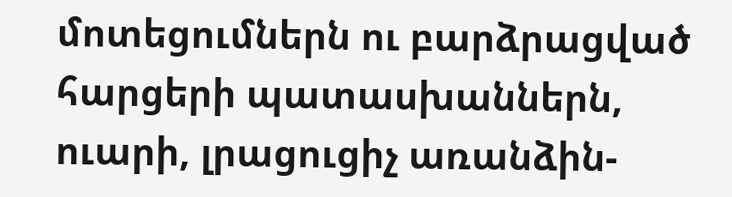մոտեցումներն ու բարձրացված հարցերի պատասխաններն, ուարի, լրացուցիչ առանձին-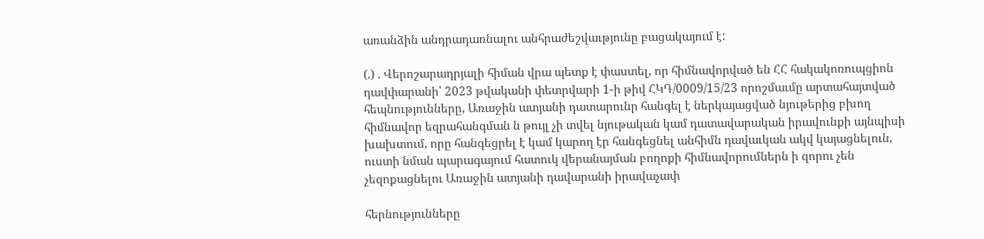առանձին անդրադառնալու անհրաժեշվաւթյունը բացակայում է:

(.) . Վերոշարադրյալի հիման վրա պետք է փաստել, որ հիմնավորված են ՀՀ հակակոռուպցիոն դավփարանի՝ 2023 թվականի փետրվարի 1-ի թիվ ՀԿԴ/0009/15/23 որոշմաւմը արտահայտված հեպնությունները, Առաջին ատյանի դատարունր հանգել է ներկայացված նյութերից բխող հիմնավոր եզրահանգման ն թույլ չի տվել նյութական կամ դատավարական իրավունքի այնպիսի խախտում, որը հանգեցրել է կամ կարող էր հանգեցնել անհիմն դավաւկան ակվ կայացնելուն, ուստի նման պարագայում հատուկ վերանայման բողոքի հիմնավորումներն ի զորու չեն չեզոքացնելու Առաջին ատյանի դավարանի իրավաչափ

հերնությունները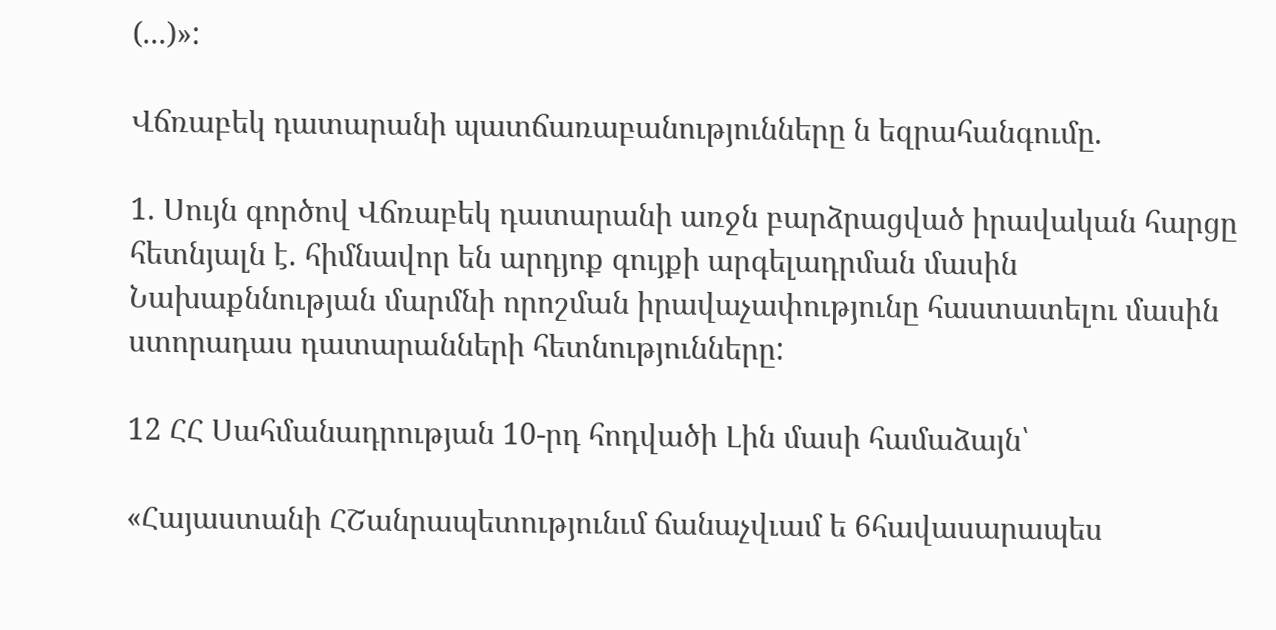(...)»:

Վճռաբեկ դատարանի պատճառաբանությունները ն եզրահանգումը.

1. Սույն գործով Վճռաբեկ դատարանի առջն բարձրացված իրավական հարցը հետնյալն է. հիմնավոր են արդյոք գույքի արգելադրման մասին Նախաքննության մարմնի որոշման իրավաչափությունը հաստատելու մասին ստորադաս դատարանների հետնությունները:

12 ՀՀ Սահմանադրության 10-րդ հոդվածի Լին մասի համաձայն՝

«Հայաստանի ՀՇանրապետությունւմ ճանաչվւամ ե 6հավասարապես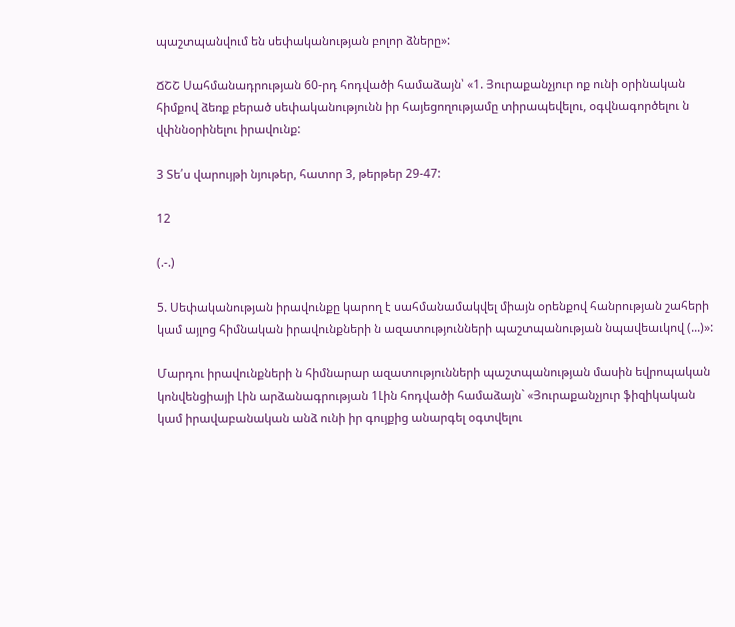պաշտպանվում են սեփականության բոլոր ձները»:

ՃՇՇ Սահմանադրության 60-րդ հոդվածի համաձայն՝ «1. Յուրաքանչյուր ոք ունի օրինական հիմքով ձեռք բերած սեփականությունն իր հայեցողությամը տիրապեվելու, օգվնագործելու ն վփննօրինելու իրավունք:

3 Տե՛ս վարույթի նյութեր, հատոր 3, թերթեր 29-47:

12

(.-.)

5. Սեփականության իրավունքը կարող է սահմանամակվել միայն օրենքով հանրության շահերի կամ այլոց հիմնական իրավունքների ն ազատությունների պաշտպանության նպավեաւկով (...)»:

Մարդու իրավունքների ն հիմնարար ազատությունների պաշտպանության մասին եվրոպական կոնվենցիայի Լին արձանագրության 1Լին հոդվածի համաձայն` «Յուրաքանչյուր ֆիզիկական կամ իրավաբանական անձ ունի իր գույքից անարգել օգտվելու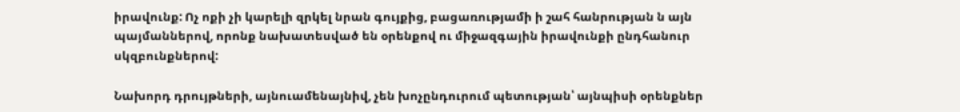իրավունք: Ոչ ոքի չի կարելի զրկել նրան գույքից, բացառությամի ի շահ հանրության ն այն պայմաններով, որոնք նախատեսված են օրենքով ու միջազգային իրավունքի ընդհանուր սկզբունքներով:

Նախորդ դրույթների, այնուամենայնիվ, չեն խոչընդուրում պետության՝ այնպիսի օրենքներ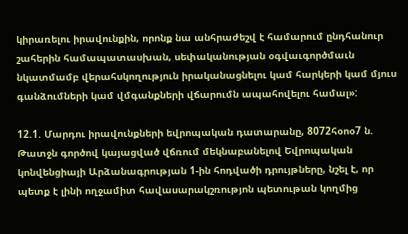կիրառելու իրավունքին, որոնք նա անհրաժեշվ է համարում ընդհանուր շահերին համապատասխան, սեփականության օգվաւգործմաւն նկատմամբ վերահսկողություն իրականացնելու կամ հարկերի կամ մյուս գանձումների կամ վմգանքների վճարումն ապահովելու համալ»:

12.1. Մարդու իրավունքների եվրոպական դատարանը, 8072հօոօ7 ն. Թատջն գործով կայացված վճռում մեկնաբանելով Եվրոպական կոնվենցիայի Արձանագրության 1-ին հոդվածի դրույթները, նշել է, որ պետք է լինի ողջամիտ հավասարակշռությոն պետութան կողմից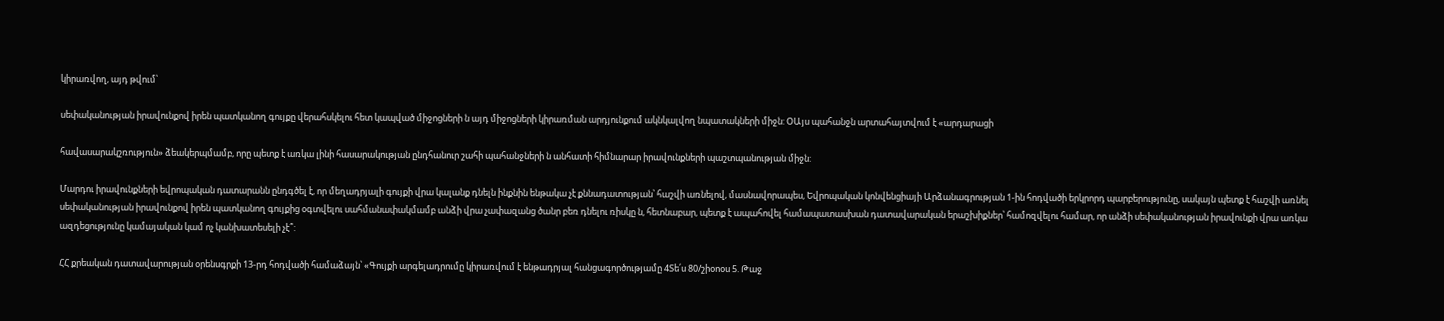կիրառվող, այդ թվում՝

սեփականության իրավունքով իրեն պատկանող գույքը վերահսկելու հետ կապված միջոցների ն այդ միջոցների կիրառման արդյունքում ակնկալվող նպատակների միջն: ՕԱյս պահանջն արտահայտվում է «արդարացի

հավասարակշռություն» ձեակերպմամբ, որը պետք է առկա լինի հասարակության ընդհանուր շահի պահանջների ն անհատի հիմնարար իրավունքների պաշտպանության միջն:

Մարդու իրավունքների եվրոպական դատարանն ընդգծել է, որ մեղադրյալի գույքի վրա կալանք դնելն ինքնին ենթակա չէ քննադատության՝ հաշվի առնելով, մասնավորապես, Եվրոպական կոնվենցիայի Արձանագրության 1-ին հոդվածի երկրորդ պարբերությունը, սակայն պետք է հաշվի առնել սեփականության իրավունքով իրեն պատկանող գույքից օգտվելու սահմանափակմամբ անձի վրա չափազանց ծանր բեռ դնելու ռիսկը ն, հետնաբար, պետք է ապահովել համապատասխան դատավարական երաշխիքներ՝ համոզվելու համար, որ անձի սեփականության իրավունքի վրա առկա ազդեցությունը կամայական կամ ոչ կանխատեսելի չէ՞:

ՀՀ քրեական դատավարության օրենսգրքի 13-րդ հոդվածի համաձայն՝ «Գույքի արգելադրումը կիրառվում է ենթադրյալ հանցագործությամը 4Տե՛ս 80/շիօոօս 5. Թաջ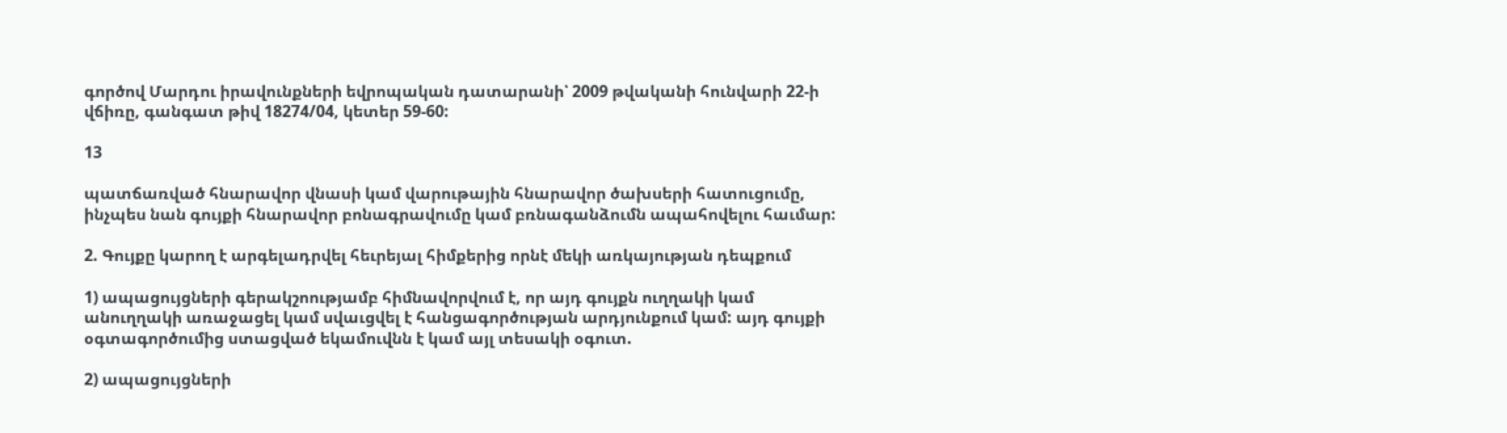գործով Մարդու իրավունքների եվրոպական դատարանի՝ 2009 թվականի հունվարի 22-ի վճիռը, գանգատ թիվ 18274/04, կետեր 59-60:

13

պատճառված հնարավոր վնասի կամ վարութային հնարավոր ծախսերի հատուցումը, ինչպես նան գույքի հնարավոր բոնագրավումը կամ բռնագանձումն ապահովելու հաւմար:

2. Գույքը կարող է արգելադրվել հեւրեյալ հիմքերից որնէ մեկի առկայության դեպքում

1) ապացույցների գերակշոությամբ հիմնավորվում է, որ այդ գույքն ուղղակի կամ անուղղակի առաջացել կամ սվաւցվել է հանցագործության արդյունքում կամ: այդ գույքի օգտագործումից ստացված եկամուվնն է կամ այլ տեսակի օգուտ.

2) ապացույցների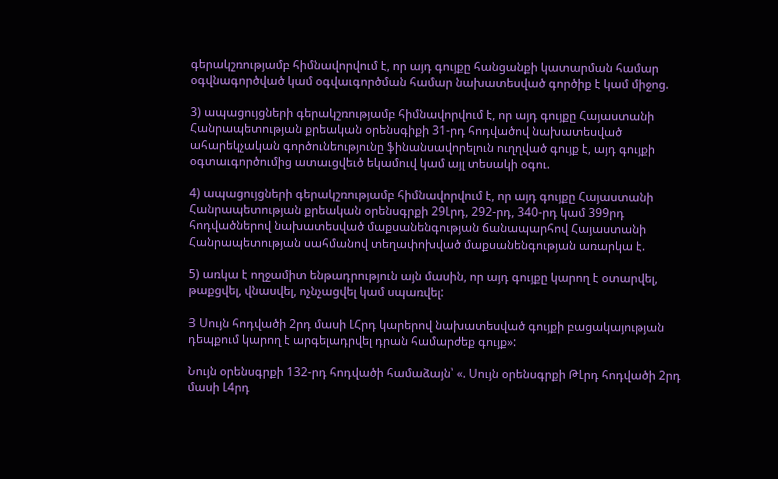գերակշռությամբ հիմնավորվում է, որ այդ գույքը հանցանքի կատարման համար օգվնագործված կամ օգվաւգործման համար նախատեսված գործիք է կամ միջոց.

3) ապացույցների գերակշռությամբ հիմնավորվում է, որ այդ գույքը Հայաստանի Հանրապետության քրեական օրենսգիքի 31-րդ հոդվածով նախատեսված ահարեկչական գործունեությունը ֆինանսավորելուն ուղղված գույք է, այդ գույքի օգտաւգործումից ատաւցվեւծ եկամուվ կամ այլ տեսակի օգու.

4) ապացույցների գերակշռությամբ հիմնավորվում է, որ այդ գույքը Հայաստանի Հանրապետության քրեական օրենսգրքի 29Լրդ, 292-րդ, 340-րդ կամ 399րդ հոդվածներով նախատեսված մաքսանենգության ճանապարհով Հայաստանի Հանրապետության սահմանով տեղափոխված մաքսանենգության առարկա է.

5) առկա է ողջամիտ ենթադրություն այն մասին, որ այդ գույքը կարող է օտարվել, թաքցվել, վնասվել, ոչնչացվել կամ սպառվել:

Յ Սույն հոդվածի 2րդ մասի ԼՀրդ կարերով նախատեսված գույքի բացակայության դեպքում կարող է արգելադրվել դրան համարժեք գույք»:

Նույն օրենսգրքի 132-րդ հոդվածի համաձայն՝ «. Սույն օրենսգրքի ԹԼրդ հոդվածի 2րդ մասի Լ4րդ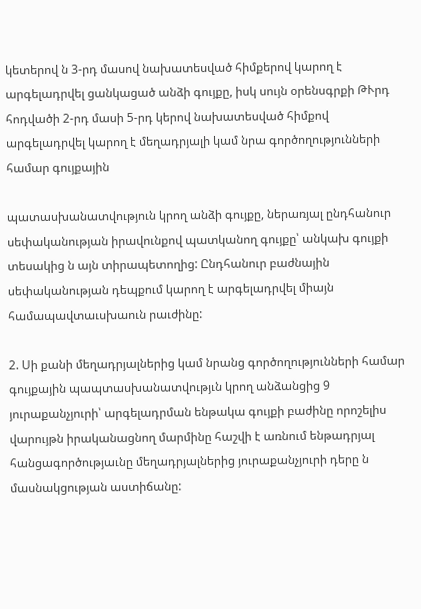կետերով ն 3-րդ մասով նախատեսված հիմքերով կարող է արգելադրվել ցանկացած անձի գույքը, իսկ սույն օրենսգրքի ԹՒրդ հոդվածի 2-րդ մասի 5-րդ կերով նախատեսված հիմքով արգելադրվել կարող է մեղադրյալի կամ նրա գործողությունների համար գույքային

պատասխանատվություն կրող անձի գույքը, ներառյալ ընդհանուր սեփականության իրավունքով պատկանող գույքը՝ անկախ գույքի տեսակից ն այն տիրապետողից: Ընդհանուր բաժնային սեփականության դեպքում կարող է արգելադրվել միայն համապավտաւսխաուն րաւժինը:

2. Սի քանի մեղադրյալներից կամ նրանց գործողությունների համար գույքային պապտասխանատվությւն կրող անձանցից 9 յուրաքանչյուրի՝ արգելադրման ենթակա գույքի բաժինը որոշելիս վարույթն իրականացնող մարմինը հաշվի է առնում ենթադրյալ հանցագործությաւնը մեղադրյալներից յուրաքանչյուրի դերը ն մասնակցության աստիճանը: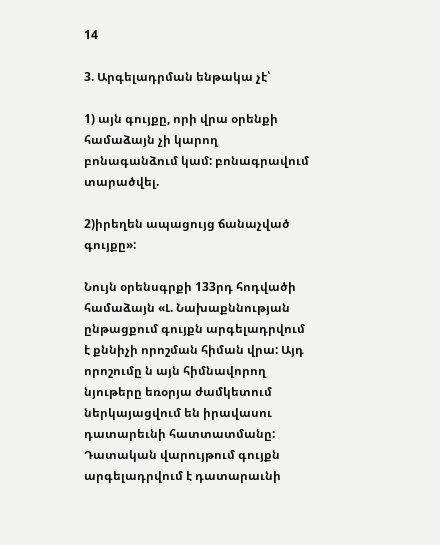14

3. Արգելադրման ենթակա չէ՝

1) այն գույքը, որի վրա օրենքի համաձայն չի կարող բոնագանձում կամ: բոնագրավում տարածվել.

2)իրեղեն ապացույց ճանաչված գույքը»:

Նույն օրենսգրքի 133րդ հոդվածի համաձայն «Լ. Նախաքննության ընթացքում գույքն արգելադրվում է քննիչի որոշման հիման վրա: Այդ որոշումը ն այն հիմնավորող նյութերը եռօրյա ժամկետում ներկայացվում են իրավասու դատարեւնի հատտատմանը: Դատական վարույթում գույքն արգելադրվում է դատարաւնի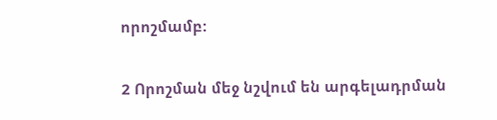որոշմամբ:

2 Որոշման մեջ նշվում են արգելադրման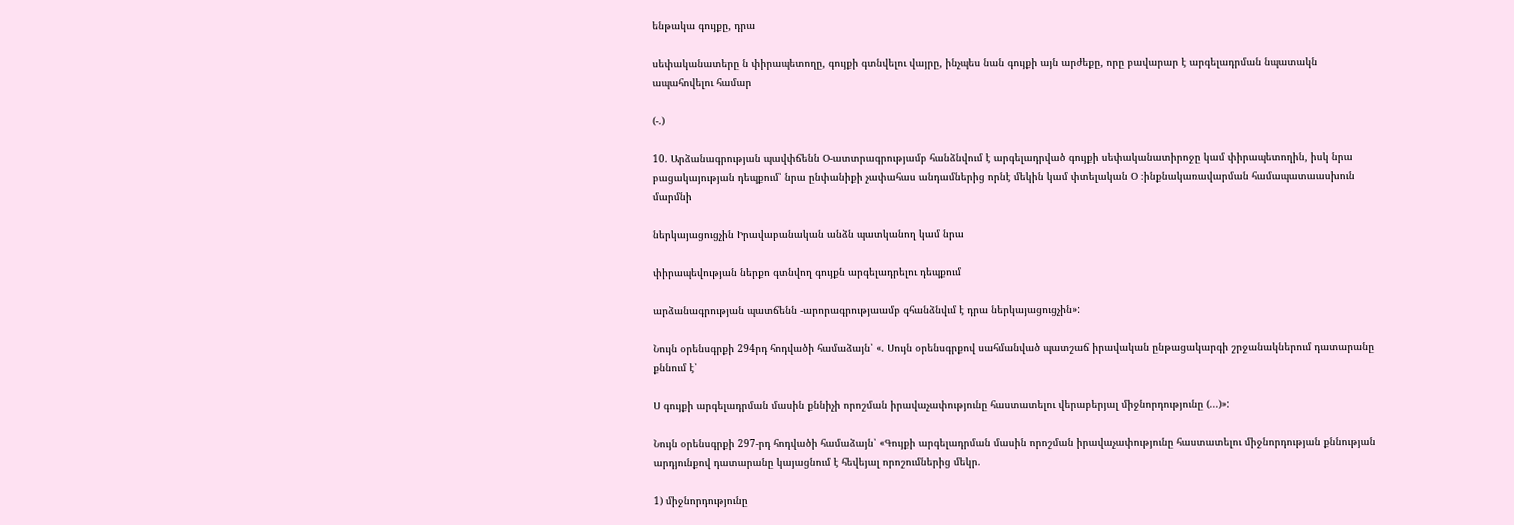ենթակա գույքը, դրա

սեփականատերը ն փիրապետողը, գույքի գտնվելու վայրը, ինչպես նան գույքի այն արժեքը, որը բավարար է արգելադրման նպատակն ապահովելու համար

(-.)

10. Արձանագրության պավփճենն Օ-ատտրագրությամբ հանձնվում է արգելադրված գույքի սեփականատիրոջը կամ փիրապետողին, իսկ նրա բացակայության դեպքում՝ նրա ընփանիքի չափահաս անդամներից որնէ մեկին կամ փտելական Օ ։ինքնակառավարման համապատաասխուն մարմնի

ներկայացուցչին Իրավաբանական անձն պատկանող կամ նրա

փիրապեվության ներքո գտնվող գույքն արգելադրելու դեպքում

արձանագրության պատճենն -արորագրությաամբ գհանձնվւմ է դրա ներկայացուցչին»:

Նույն օրենսգրքի 294րդ հոդվածի համաձայն՝ «. Սույն օրենսգրքով սահմանված պատշաճ իրավական ընթացակարգի շրջանակներում դատարանը քննում է՝

Ս գույքի արգելադրման մասին քննիչի որոշման իրավաչափությունը հաստատելու վերաբերյալ միջնորդությունը (...)»:

Նույն օրենսգրքի 297-րդ հոդվածի համաձայն՝ «Գույքի արգելադրման մասին որոշման իրավաչափությունը հաստատելու միջնորդության քննության արդյունքով դատարանը կայացնում է հեվեյալ որոշումներից մեկր.

1) միջնորդությունը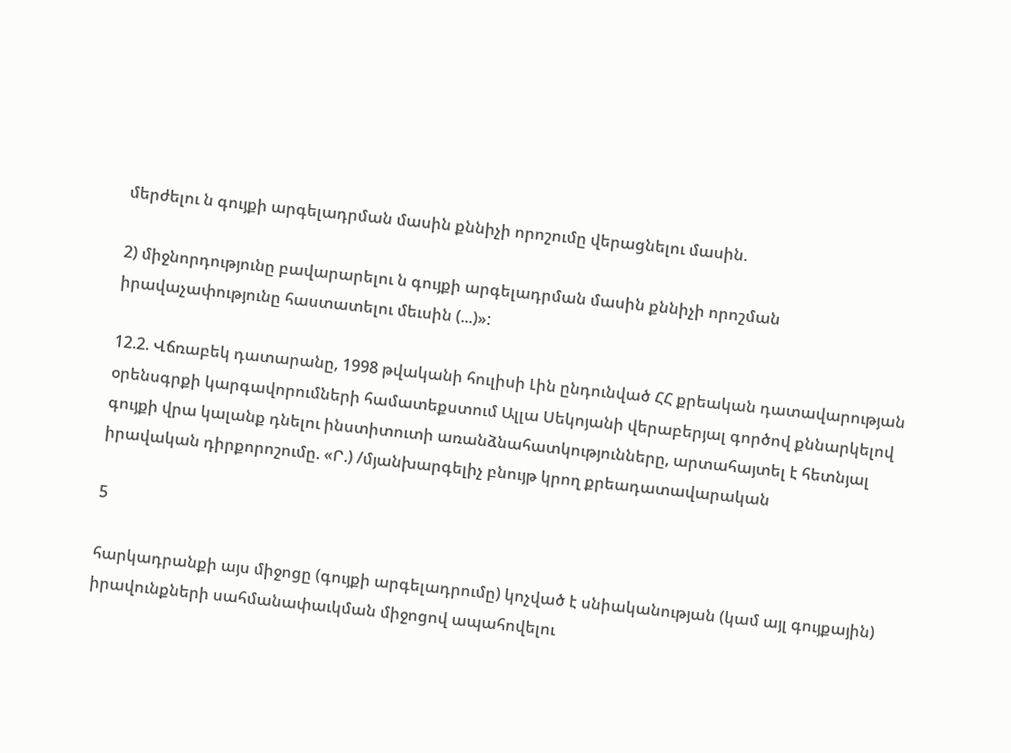մերժելու ն գույքի արգելադրման մասին քննիչի որոշումը վերացնելու մասին.

2) միջնորդությունը բավարարելու ն գույքի արգելադրման մասին քննիչի որոշման իրավաչափությունը հաստատելու մեւսին (...)»:

12.2. Վճռաբեկ դատարանը, 1998 թվականի հուլիսի Լին ընդունված ՀՀ քրեական դատավարության օրենսգրքի կարգավորումների համատեքստում Ալլա Սեկոյանի վերաբերյալ գործով քննարկելով գույքի վրա կալանք դնելու ինստիտուտի առանձնահատկությունները, արտահայտել է հետնյալ իրավական դիրքորոշումը. «Ր.) /մյանխարգելիչ բնույթ կրող քրեադատավարական

5

հարկադրանքի այս միջոցը (գույքի արգելադրումը) կոչված է սնիականության (կամ այլ գույքային) իրավունքների սահմանափաւկման միջոցով ապահովելու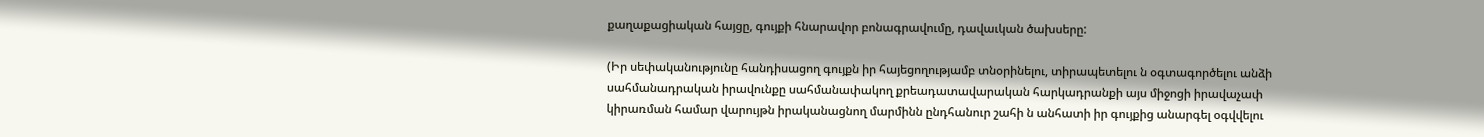քաղաքացիական հայցը, գույքի հնարավոր բոնագրավումը, դավաւկան ծախսերը:

(Իր սեփականությունը հանդիսացող գույքն իր հայեցողությամբ տնօրինելու, տիրապետելու ն օգտագործելու անձի սահմանադրական իրավունքը սահմանափակող քրեադատավարական հարկադրանքի այս միջոցի իրավաչափ կիրառման համար վարույթն իրականացնող մարմինն ընդհանուր շահի ն անհատի իր գույքից անարգել օգվվելու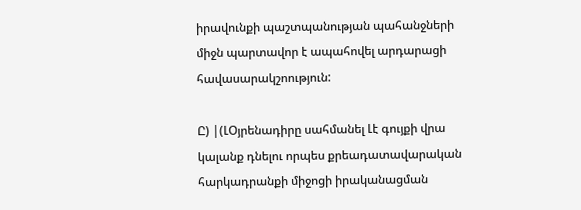իրավունքի պաշտպանության պահանջների միջն պարտավոր է ապահովել արդարացի հավասարակշոություն:

Ը) |(ԼՕյրենադիրը սահմանել Լէ գույքի վրա կալանք դնելու որպես քրեադատավարական հարկադրանքի միջոցի իրականացման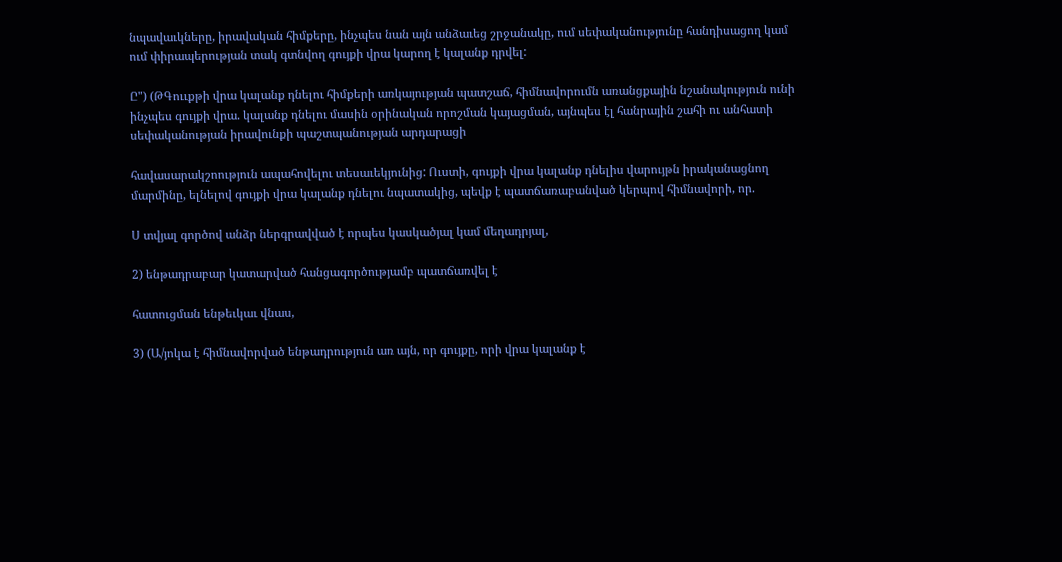նպավաւկները, իրավական հիմքերը, ինչպես նան այն անձաւեց շրջանակը, ում սեփականությունը հանդիսացող կամ ում փիրապերության տակ գտնվող գույքի վրա կարող է կալանք դրվել:

Ը") (ԹԳոււքթի վրա կալանք դնելու հիմքերի առկայության պատշաճ, հիմնավորումն առանցքային նշանակություն ունի ինչպես գույքի վրա. կալանք դնելու մասին օրինական որոշման կայացման, այնպես էլ հանրային շահի ու անհատի սեփականության իրավունքի պաշտպանության արդարացի

հավասարակշոություն ապահովելու տեսաւեկյունից: Ուստի, գույքի վրա կալանք դնելիս վարույթն իրականացնող մարմինը, ելնելով գույքի վրա կալանք դնելու նպատակից, պեվք է պատճառաբանված կերպով հիմնավորի, որ.

Ս տվյալ գործով անձր ներգրավված է որպես կասկածյալ կամ մեղադրյալ,

2) ենթադրաբար կատարված հանցագործությամբ պատճառվել է

հատուցման ենթեւկաւ վնաս,

3) (Ա/յոկա է հիմնավորված ենթադրություն առ այն, որ գույքը, որի վրա կալանք է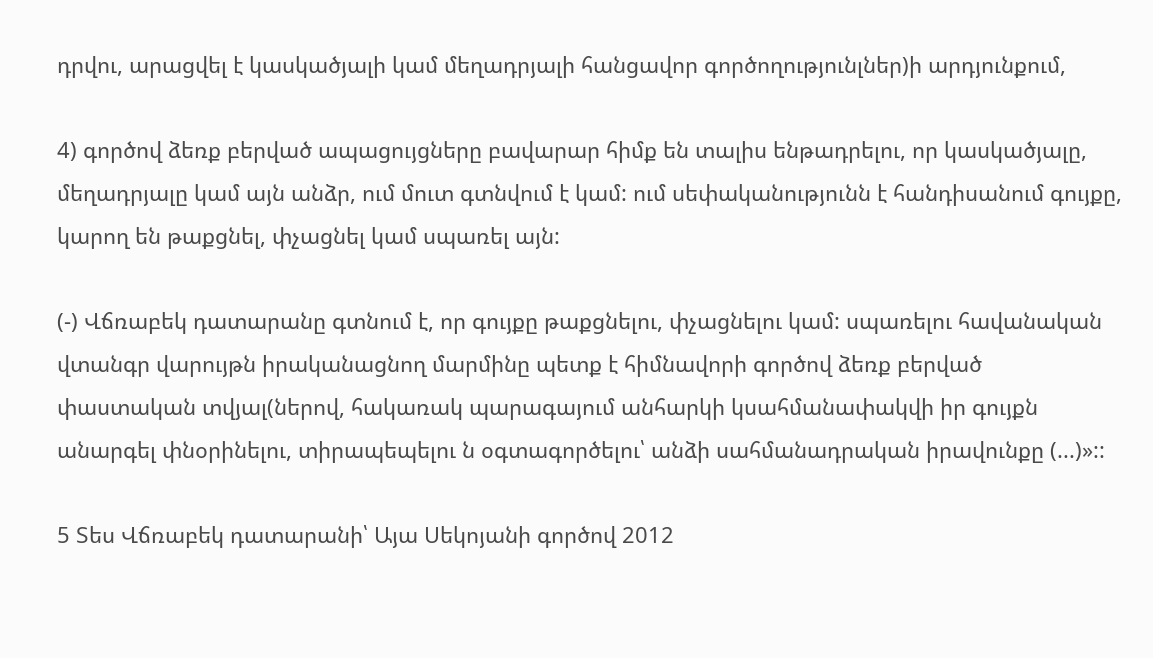դրվու, արացվել է կասկածյալի կամ մեղադրյալի հանցավոր գործողությունլներ)ի արդյունքում,

4) գործով ձեռք բերված ապացույցները բավարար հիմք են տալիս ենթադրելու, որ կասկածյալը, մեղադրյալը կամ այն անձր, ում մուտ գտնվում է կամ: ում սեփականությունն է հանդիսանում գույքը, կարող են թաքցնել, փչացնել կամ սպառել այն:

(-) Վճռաբեկ դատարանը գտնում է, որ գույքը թաքցնելու, փչացնելու կամ: սպառելու հավանական վտանգր վարույթն իրականացնող մարմինը պետք է հիմնավորի գործով ձեռք բերված փաստական տվյալ(ներով, հակառակ պարագայում անհարկի կսահմանափակվի իր գույքն անարգել փնօրինելու, տիրապեպելու ն օգտագործելու՝ անձի սահմանադրական իրավունքը (...)»::

5 Տես Վճռաբեկ դատարանի՝ Այա Սեկոյանի գործով 2012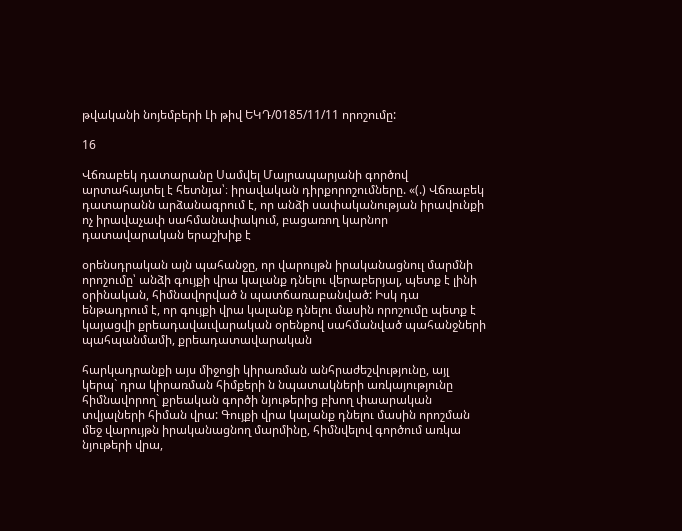թվականի նոյեմբերի Լի թիվ ԵԿԴ/0185/11/11 որոշումը:

16

Վճռաբեկ դատարանը Սամվել Մայրապարյանի գործով արտահայտել է հետնյա՝։ իրավական դիրքորոշումները. «(.) Վճռաբեկ դատարանն արձանագրում է, որ անձի սափականության իրավունքի ոչ իրավաչափ սահմանափակում, բացառող կարնոր դատավարական երաշխիք է

օրենսդրական այն պահանջը, որ վարույթն իրականացնուլ մարմնի որոշումը՝ անձի գույքի վրա կալանք դնելու վերաբերյալ, պետք է լինի օրինական, հիմնավորված ն պատճառաբանված: Իսկ դա ենթադրում է, որ գույքի վրա կալանք դնելու մասին որոշումը պետք է կայացվի քրեադավաւվարական օրենքով սահմանված պահանջների պահպանմամի, քրեադատավարական

հարկադրանքի այս միջոցի կիրառման անհրաժեշվությունը, այլ կերպ` դրա կիրառման հիմքերի ն նպատակների առկայությունը հիմնավորող` քրեական գործի նյութերից բխող փաարական տվյալների հիման վրա: Գույքի վրա կալանք դնելու մասին որոշման մեջ վարույթն իրականացնող մարմինը, հիմնվելով գործում առկա նյութերի վրա,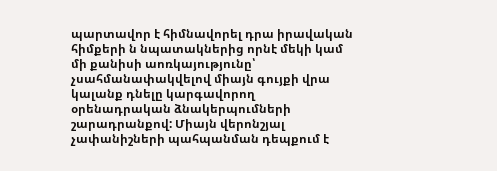պարտավոր է հիմնավորել դրա իրավական հիմքերի ն նպատակներից որնէ մեկի կամ մի քանիսի աոռկայությունը՝ չսահմանափակվելով միայն գույքի վրա կալանք դնելը կարգավորող օրենադրական ձնակերպումների շարադրանքով: Միայն վերոնշյալ չափանիշների պահպանման դեպքում է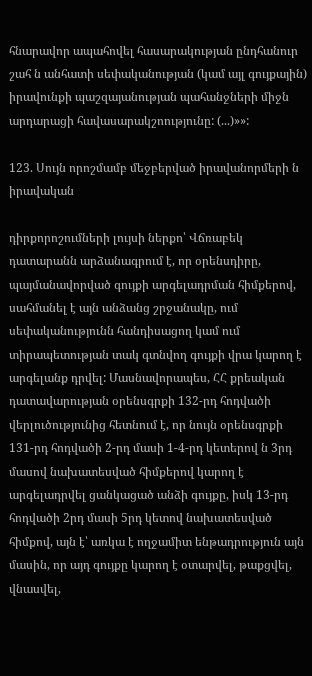հնարավոր ապահովել հասարակության ընդհանուր շահ ն անհատի սեփականության (կամ այլ գույքային) իրավունքի պաշզայանության պահանջների միջն արդարացի հավասարակշոությունը: (...)»»:

123. Սույն որոշմամբ մեջբերված իրավանորմերի ն իրավական

դիրքորոշումների լույսի ներքո՝ Վճռաբեկ դատարանն արձանագրում է, որ օրենսդիրը, պայմանավորված գույքի արգելադրման հիմքերով, սահմանել է այն անձանց շրջանակը, ում սեփականությունն հանդիսացող կամ ում տիրապետության տակ գտնվող գույքի վրա կարող է արգելանք դրվել: Մասնավորապես, ՀՀ քրեական դատավարության օրենսգրքի 132-րդ հոդվածի վերլուծությունից հետնում է, որ նույն օրենսգրքի 131-րդ հոդվածի 2-րդ մասի 1-4-րդ կետերով ն 3րդ մասով նախատեսված հիմքերով կարող է արգելադրվել ցանկացած անձի գույքը, իսկ 13-րդ հոդվածի 2րդ մասի 5րդ կետով նախատեսված հիմքով, այն է՝ առկա է ողջամիտ ենթադրություն այն մասին, որ այդ գույքը կարող է օտարվել, թաքցվել, վնասվել,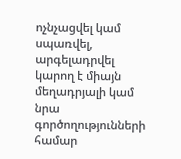ոչնչացվել կամ սպառվել, արգելադրվել կարող է միայն մեղադրյալի կամ նրա գործողությունների համար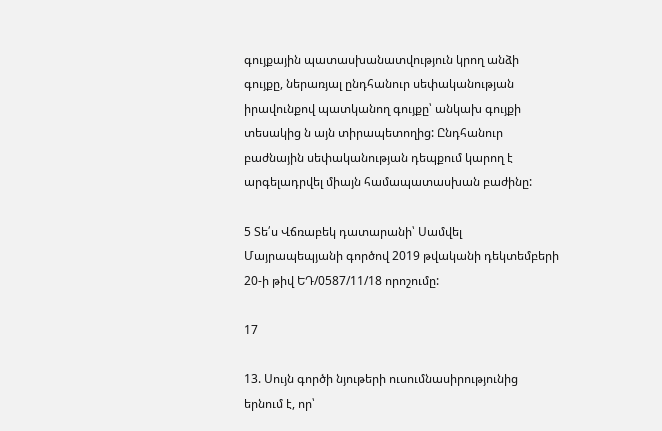գույքային պատասխանատվություն կրող անձի գույքը, ներառյալ ընդհանուր սեփականության իրավունքով պատկանող գույքը՝ անկախ գույքի տեսակից ն այն տիրապետողից: Ընդհանուր բաժնային սեփականության դեպքում կարող է արգելադրվել միայն համապատասխան բաժինը:

5 Տե՛ս Վճռաբեկ դատարանի՝ Սամվել Մայրապեպյանի գործով 2019 թվականի դեկտեմբերի 20-ի թիվ ԵԴ/0587/11/18 որոշումը:

17

13. Սույն գործի նյութերի ուսումնասիրությունից երնում է, որ՝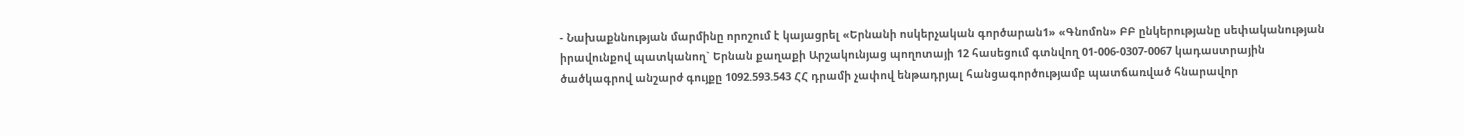- Նախաքննության մարմինը որոշում է կայացրել «Երնանի ոսկերչական գործարան1» «Գնոմոն» ԲԲ ընկերությանը սեփականության իրավունքով պատկանող` Երնան քաղաքի Արշակունյաց պողոտայի 12 հասեցում գտնվող 01-006-0307-0067 կադաստրային ծածկագրով անշարժ գույքը 1092.593.543 ՀՀ դրամի չափով ենթադրյալ հանցագործությամբ պատճառված հնարավոր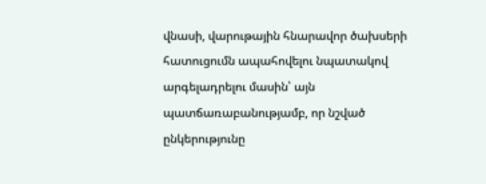վնասի, վարութային հնարավոր ծախսերի հատուցումն ապահովելու նպատակով արգելադրելու մասին՝ այն պատճառաբանությամբ, որ նշված ընկերությունը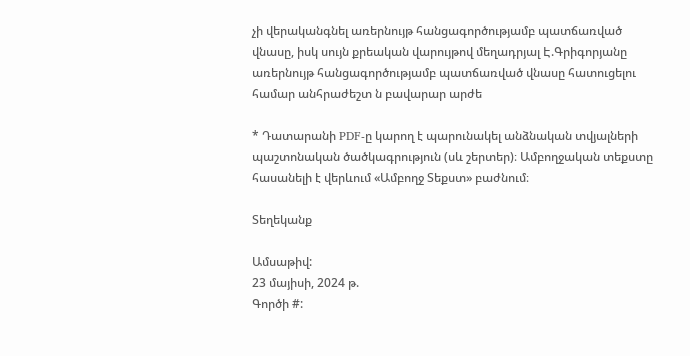չի վերականգնել առերնույթ հանցագործությամբ պատճառված վնասը, իսկ սույն քրեական վարույթով մեղադրյալ Է.Գրիգորյանը առերնույթ հանցագործությամբ պատճառված վնասը հատուցելու համար անհրաժեշտ ն բավարար արժե

* Դատարանի PDF-ը կարող է պարունակել անձնական տվյալների պաշտոնական ծածկագրություն (սև շերտեր)։ Ամբողջական տեքստը հասանելի է վերևում «Ամբողջ Տեքստ» բաժնում։

Տեղեկանք

Ամսաթիվ:
23 մայիսի, 2024 թ.
Գործի #: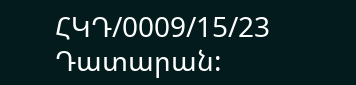ՀԿԴ/0009/15/23
Դատարան: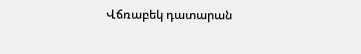Վճռաբեկ դատարան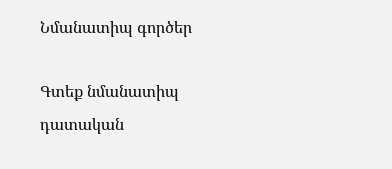Նմանատիպ գործեր

Գտեք նմանատիպ դատական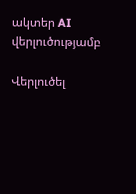ակտեր AI վերլուծությամբ

Վերլուծել